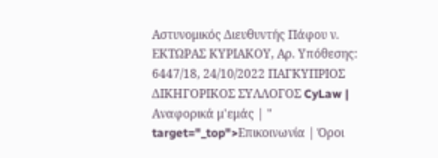Αστυνομικός Διευθυντής Πάφου ν. ΕΚΤΩΡΑΣ ΚΥΡΙΑΚΟΥ, Αρ. Υπόθεσης: 6447/18, 24/10/2022 ΠΑΓΚΥΠΡΙΟΣ ΔΙΚΗΓΟΡΙΚΟΣ ΣΥΛΛΟΓΟΣ CyLaw | Αναφορικά μ'εμάς | " target="_top">Επικοινωνία | Όροι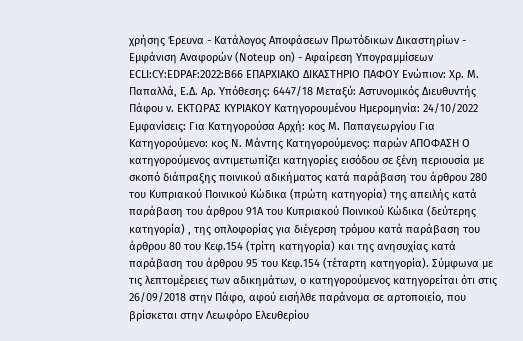χρήσης Έρευνα - Κατάλογος Αποφάσεων Πρωτόδικων Δικαστηρίων - Εμφάνιση Αναφορών (Noteup on) - Αφαίρεση Υπογραμμίσεων ECLI:CY:EDPAF:2022:B66 ΕΠΑΡΧΙΑΚΟ ΔΙΚΑΣΤΗΡΙΟ ΠΑΦΟΥ Ενώπιον: Χρ. Μ. Παπαλλά, Ε.Δ. Αρ. Υπόθεσης: 6447/18 Μεταξύ: Αστυνομικός Διευθυντής Πάφου v. ΕΚΤΩΡΑΣ ΚΥΡΙΑΚΟΥ Κατηγορουμένου Ημερομηνία: 24/10/2022 Εμφανίσεις: Για Κατηγορούσα Αρχή: κος Μ. Παπαγεωργίου Για Κατηγορούμενο: κος Ν. Μάντης Κατηγορούμενος: παρών ΑΠΟΦΑΣΗ Ο κατηγορούμενος αντιμετωπίζει κατηγορίες εισόδου σε ξένη περιουσία με σκοπό διάπραξης ποινικού αδικήματος κατά παράβαση του άρθρου 280 του Κυπριακού Ποινικού Κώδικα (πρώτη κατηγορία) της απειλής κατά παράβαση του άρθρου 91Α του Κυπριακού Ποινικού Κώδικα (δεύτερης κατηγορία) , της οπλοφορίας για διέγερση τρόμου κατά παράβαση του άρθρου 80 του Κεφ.154 (τρίτη κατηγορία) και της ανησυχίας κατά παράβαση του άρθρου 95 του Κεφ.154 (τέταρτη κατηγορία). Σύμφωνα με τις λεπτομέρειες των αδικημάτων, ο κατηγορούμενος κατηγορείται ότι στις 26/09/2018 στην Πάφο, αφού εισήλθε παράνομα σε αρτοποιείο, που βρίσκεται στην Λεωφόρο Ελευθερίου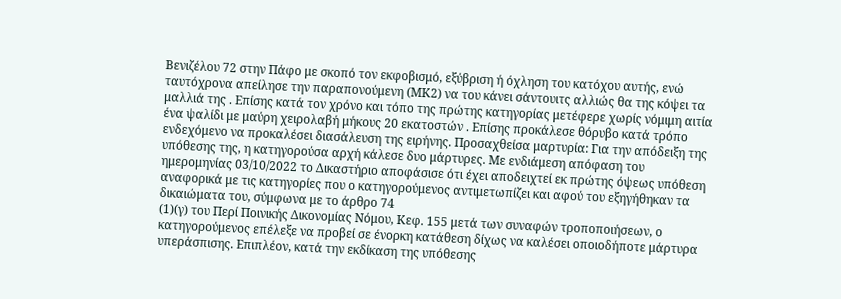Βενιζέλου 72 στην Πάφο με σκοπό τον εκφοβισμό, εξύβριση ή όχληση του κατόχου αυτής, ενώ ταυτόχρονα απείλησε την παραπονούμενη (ΜΚ2) να του κάνει σάντουιτς αλλιώς θα της κόψει τα μαλλιά της . Επίσης κατά τον χρόνο και τόπο της πρώτης κατηγορίας μετέφερε χωρίς νόμιμη αιτία ένα ψαλίδι με μαύρη χειρολαβή μήκους 20 εκατοστών . Επίσης προκάλεσε θόρυβο κατά τρόπο ενδεχόμενο να προκαλέσει διασάλευση της ειρήνης. Προσαχθείσα μαρτυρία: Για την απόδειξη της υπόθεσης της, η κατηγορούσα αρχή κάλεσε δυο μάρτυρες. Με ενδιάμεση απόφαση του ημερομηνίας 03/10/2022 το Δικαστήριο αποφάσισε ότι έχει αποδειχτεί εκ πρώτης όψεως υπόθεση αναφορικά με τις κατηγορίες που ο κατηγορούμενος αντιμετωπίζει και αφού του εξηγήθηκαν τα δικαιώματα του, σύμφωνα με το άρθρο 74
(1)(γ) του Περί Ποινικής Δικονομίας Νόμου, Κεφ. 155 μετά των συναφών τροποποιήσεων, ο κατηγορούμενος επέλεξε να προβεί σε ένορκη κατάθεση δίχως να καλέσει οποιοδήποτε μάρτυρα υπεράσπισης. Επιπλέον, κατά την εκδίκαση της υπόθεσης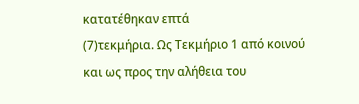κατατέθηκαν επτά
(7)τεκμήρια. Ως Τεκμήριο 1 από κοινού και ως προς την αλήθεια του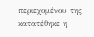περιεχομένου της κατατέθηκε η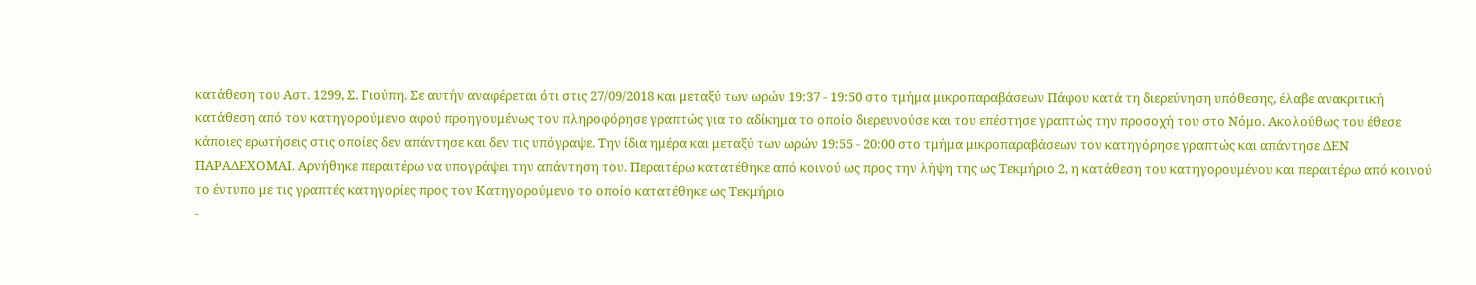κατάθεση του Αστ. 1299, Σ. Γιούπη. Σε αυτήν αναφέρεται ότι στις 27/09/2018 και μεταξύ των ωρών 19:37 - 19:50 στο τμήμα μικροπαραβάσεων Πάφου κατά τη διερεύνηση υπόθεσης, έλαβε ανακριτική κατάθεση από τον κατηγορούμενο αφού προηγουμένως τον πληροφόρησε γραπτώς για το αδίκημα το οποίο διερευνούσε και του επέστησε γραπτώς την προσοχή του στο Νόμο. Ακολούθως του έθεσε κάποιες ερωτήσεις στις οποίες δεν απάντησε και δεν τις υπόγραψε. Την ίδια ημέρα και μεταξύ των ωρών 19:55 - 20:00 στο τμήμα μικροπαραβάσεων τον κατηγόρησε γραπτώς και απάντησε ΔΕΝ ΠΑΡΑΔΕΧΟΜΑΙ. Αρνήθηκε περαιτέρω να υπογράψει την απάντηση του. Περαιτέρω κατατέθηκε από κοινού ως προς την λήψη της ως Τεκμήριο 2, η κατάθεση του κατηγορουμένου και περαιτέρω από κοινού το έντυπο με τις γραπτές κατηγορίες προς τον Κατηγορούμενο το οποίο κατατέθηκε ως Τεκμήριο
-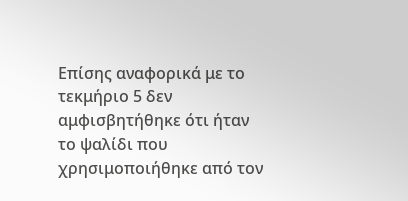Επίσης αναφορικά με το τεκμήριο 5 δεν αμφισβητήθηκε ότι ήταν το ψαλίδι που χρησιμοποιήθηκε από τον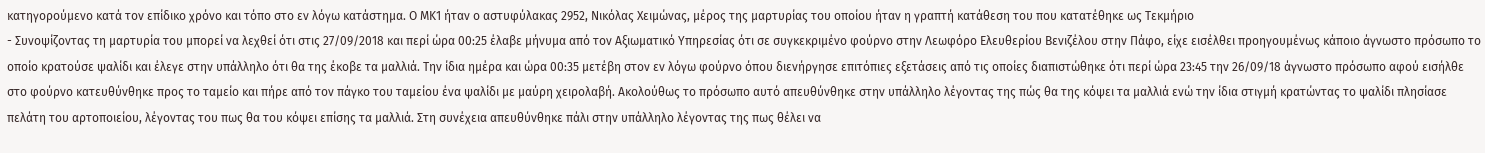κατηγορούμενο κατά τον επίδικο χρόνο και τόπο στο εν λόγω κατάστημα. Ο ΜΚ1 ήταν ο αστυφύλακας 2952, Νικόλας Χειμώνας, μέρος της μαρτυρίας του οποίου ήταν η γραπτή κατάθεση του που κατατέθηκε ως Τεκμήριο
- Συνοψίζοντας τη μαρτυρία του μπορεί να λεχθεί ότι στις 27/09/2018 και περί ώρα 00:25 έλαβε μήνυμα από τον Αξιωματικό Υπηρεσίας ότι σε συγκεκριμένο φούρνο στην Λεωφόρο Ελευθερίου Βενιζέλου στην Πάφο, είχε εισέλθει προηγουμένως κάποιο άγνωστο πρόσωπο το οποίο κρατούσε ψαλίδι και έλεγε στην υπάλληλο ότι θα της έκοβε τα μαλλιά. Την ίδια ημέρα και ώρα 00:35 μετέβη στον εν λόγω φούρνο όπου διενήργησε επιτόπιες εξετάσεις από τις οποίες διαπιστώθηκε ότι περί ώρα 23:45 την 26/09/18 άγνωστο πρόσωπο αφού εισήλθε στο φούρνο κατευθύνθηκε προς το ταμείο και πήρε από τον πάγκο του ταμείου ένα ψαλίδι με μαύρη χειρολαβή. Ακολούθως το πρόσωπο αυτό απευθύνθηκε στην υπάλληλο λέγοντας της πώς θα της κόψει τα μαλλιά ενώ την ίδια στιγμή κρατώντας το ψαλίδι πλησίασε πελάτη του αρτοποιείου, λέγοντας του πως θα του κόψει επίσης τα μαλλιά. Στη συνέχεια απευθύνθηκε πάλι στην υπάλληλο λέγοντας της πως θέλει να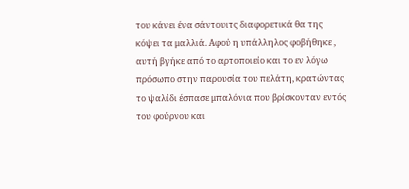του κάνει ένα σάντουιτς διαφορετικά θα της κόψει τα μαλλιά. Αφού η υπάλληλος φοβήθηκε , αυτή βγήκε από το αρτοποιείο και το εν λόγω πρόσωπο στην παρουσία του πελάτη, κρατώντας το ψαλίδι έσπασε μπαλόνια που βρίσκονταν εντός του φούρνου και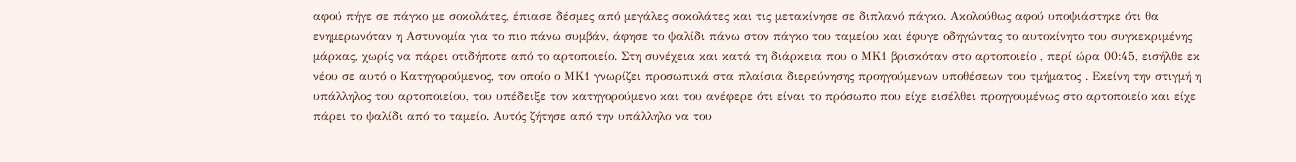αφού πήγε σε πάγκο με σοκολάτες, έπιασε δέσμες από μεγάλες σοκολάτες και τις μετακίνησε σε διπλανό πάγκο. Ακολούθως αφού υποψιάστηκε ότι θα ενημερωνόταν η Αστυνομία για το πιο πάνω συμβάν, άφησε το ψαλίδι πάνω στον πάγκο του ταμείου και έφυγε οδηγώντας το αυτοκίνητο του συγκεκριμένης μάρκας, χωρίς να πάρει οτιδήποτε από το αρτοποιείο. Στη συνέχεια και κατά τη διάρκεια που ο ΜΚ1 βρισκόταν στο αρτοποιείο , περί ώρα 00:45, εισήλθε εκ νέου σε αυτό ο Κατηγορούμενος, τον οποίο ο ΜΚ1 γνωρίζει προσωπικά στα πλαίσια διερεύνησης προηγούμενων υποθέσεων του τμήματος . Εκείνη την στιγμή η υπάλληλος του αρτοποιείου, του υπέδειξε τον κατηγορούμενο και του ανέφερε ότι είναι το πρόσωπο που είχε εισέλθει προηγουμένως στο αρτοποιείο και είχε πάρει το ψαλίδι από το ταμείο. Αυτός ζήτησε από την υπάλληλο να του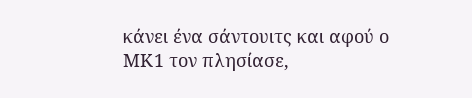κάνει ένα σάντουιτς και αφού ο ΜΚ1 τον πλησίασε,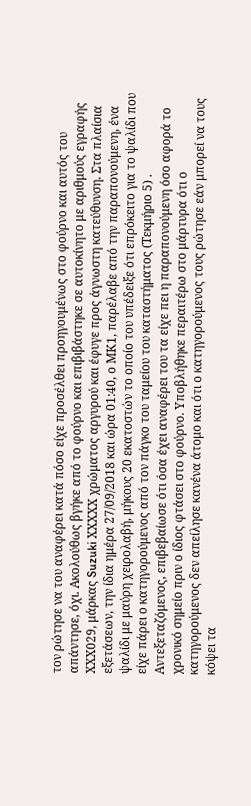τον ρώτησε να του αναφέρει κατά πόσο είχε προσέλθει προηγουμένως στο φούρνο και αυτός του απάντησε, όχι. Ακολούθως βγήκε από το φούρνο και επιβιβάστηκε σε αυτοκίνητο με αριθμούς εγραφής ΧΧΧ029, μάρκας Suzuki ΧΧΧΧΧ χρώματος αργυρού και έφυγε προς άγνωστη κατεύθυνση. Στα πλαίσια εξετάσεων, την ίδια ημέρα 27/09/2018 και ώρα 01:40, ο ΜΚ1, παρέλαβε από την παραπονούμενη, ένα ψαλίδι με μαύρη χειρολαβή, μήκους 20 εκατοστών το οποίο του υπέδειξε ότι επρόκειτο για το ψαλίδι που είχε πάρει ο κατηγορούμενος από τον πάγκο του ταμείου του καταστήματος (Τεκμήριο 5) . Αντεξεταζόμενος, επιβεβαίωσε ότι όσα έχει αναφέρει του τα είχε πει η παραπονούμενη όσο αφορά το χρονικό σημείο πριν ο ίδιος φτάσει στο φούρνο. Υποβλήθηκε περαιτέρω στο μάρτυρα ότι ο κατηγορούμενος δεν απείλησε κανένα άτομο και ότι ο κατηγορούμενος τους ρώτησε εάν μπορεί να τους κόψει τα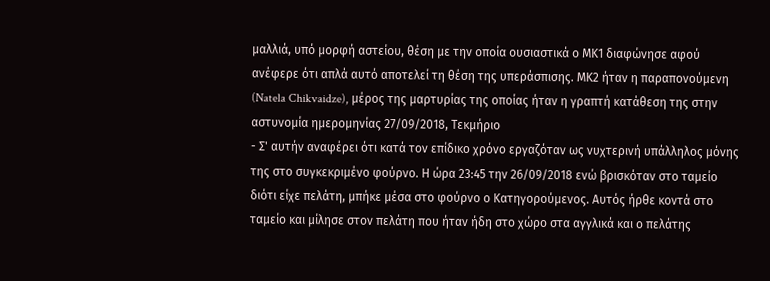μαλλιά, υπό μορφή αστείου, θέση με την οποία ουσιαστικά ο ΜΚ1 διαφώνησε αφού ανέφερε ότι απλά αυτό αποτελεί τη θέση της υπεράσπισης. ΜΚ2 ήταν η παραπονούμενη (Natela Chikvaidze), μέρος της μαρτυρίας της οποίας ήταν η γραπτή κατάθεση της στην αστυνομία ημερομηνίας 27/09/2018, Τεκμήριο
- Σ' αυτήν αναφέρει ότι κατά τον επίδικο χρόνο εργαζόταν ως νυχτερινή υπάλληλος μόνης της στο συγκεκριμένο φούρνο. Η ώρα 23:45 την 26/09/2018 ενώ βρισκόταν στο ταμείο διότι είχε πελάτη, μπήκε μέσα στο φούρνο ο Κατηγορούμενος. Αυτός ήρθε κοντά στο ταμείο και μίλησε στον πελάτη που ήταν ήδη στο χώρο στα αγγλικά και ο πελάτης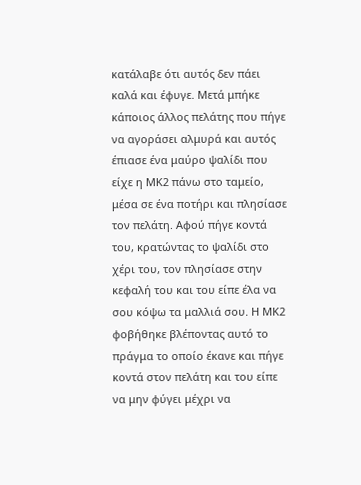κατάλαβε ότι αυτός δεν πάει καλά και έφυγε. Μετά μπήκε κάποιος άλλος πελάτης που πήγε να αγοράσει αλμυρά και αυτός έπιασε ένα μαύρο ψαλίδι που είχε η ΜΚ2 πάνω στο ταμείο, μέσα σε ένα ποτήρι και πλησίασε τον πελάτη. Αφού πήγε κοντά του, κρατώντας το ψαλίδι στο χέρι του, τον πλησίασε στην κεφαλή του και του είπε έλα να σου κόψω τα μαλλιά σου. Η ΜΚ2 φοβήθηκε βλέποντας αυτό το πράγμα το οποίο έκανε και πήγε κοντά στον πελάτη και του είπε να μην φύγει μέχρι να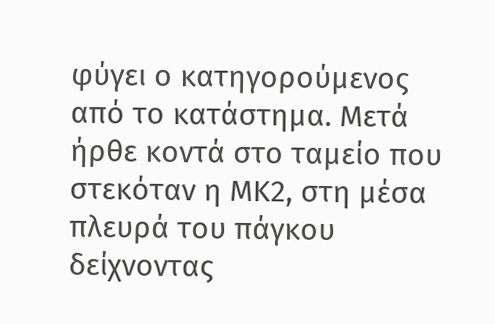φύγει ο κατηγορούμενος από το κατάστημα. Μετά ήρθε κοντά στο ταμείο που στεκόταν η ΜΚ2, στη μέσα πλευρά του πάγκου δείχνοντας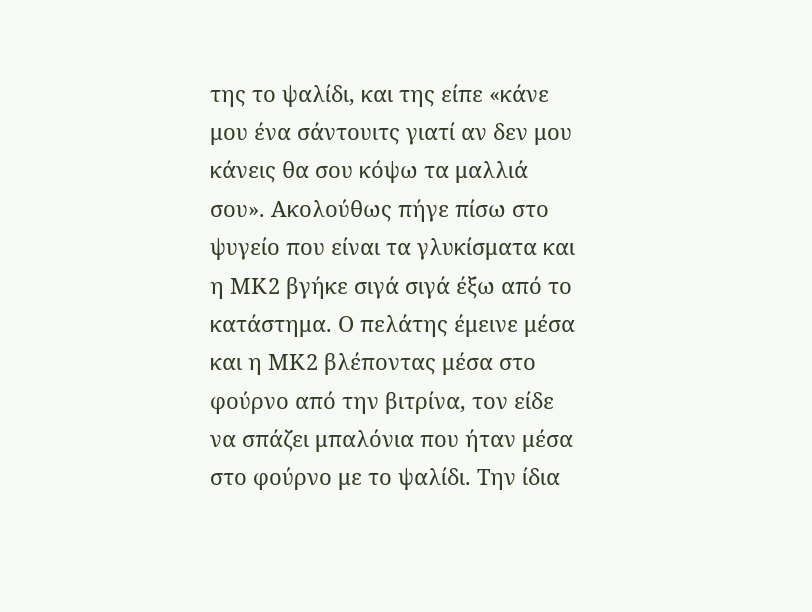της το ψαλίδι, και της είπε «κάνε μου ένα σάντουιτς γιατί αν δεν μου κάνεις θα σου κόψω τα μαλλιά σου». Ακολούθως πήγε πίσω στο ψυγείο που είναι τα γλυκίσματα και η ΜΚ2 βγήκε σιγά σιγά έξω από το κατάστημα. Ο πελάτης έμεινε μέσα και η ΜΚ2 βλέποντας μέσα στο φούρνο από την βιτρίνα, τον είδε να σπάζει μπαλόνια που ήταν μέσα στο φούρνο με το ψαλίδι. Την ίδια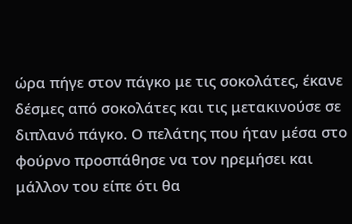ώρα πήγε στον πάγκο με τις σοκολάτες, έκανε δέσμες από σοκολάτες και τις μετακινούσε σε διπλανό πάγκο. Ο πελάτης που ήταν μέσα στο φούρνο προσπάθησε να τον ηρεμήσει και μάλλον του είπε ότι θα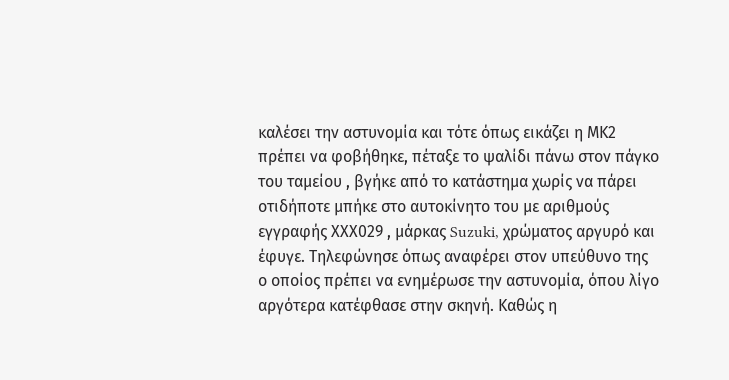καλέσει την αστυνομία και τότε όπως εικάζει η ΜΚ2 πρέπει να φοβήθηκε, πέταξε το ψαλίδι πάνω στον πάγκο του ταμείου , βγήκε από το κατάστημα χωρίς να πάρει οτιδήποτε μπήκε στο αυτοκίνητο του με αριθμούς εγγραφής ΧΧΧ029 , μάρκας Suzuki, χρώματος αργυρό και έφυγε. Τηλεφώνησε όπως αναφέρει στον υπεύθυνο της ο οποίος πρέπει να ενημέρωσε την αστυνομία, όπου λίγο αργότερα κατέφθασε στην σκηνή. Καθώς η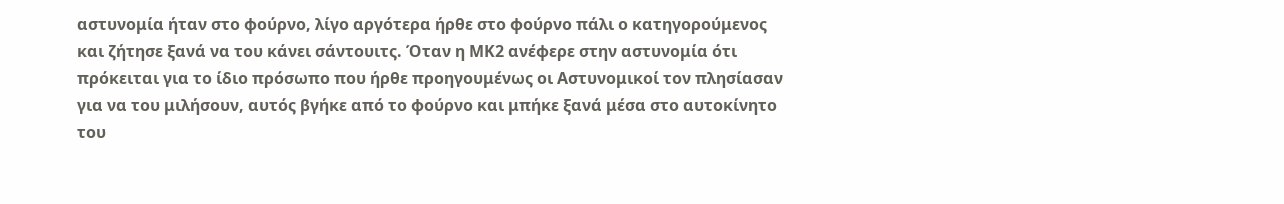αστυνομία ήταν στο φούρνο, λίγο αργότερα ήρθε στο φούρνο πάλι ο κατηγορούμενος και ζήτησε ξανά να του κάνει σάντουιτς. Όταν η ΜΚ2 ανέφερε στην αστυνομία ότι πρόκειται για το ίδιο πρόσωπο που ήρθε προηγουμένως οι Αστυνομικοί τον πλησίασαν για να του μιλήσουν, αυτός βγήκε από το φούρνο και μπήκε ξανά μέσα στο αυτοκίνητο του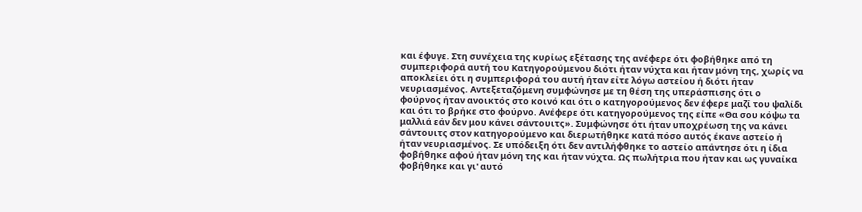και έφυγε. Στη συνέχεια της κυρίως εξέτασης της ανέφερε ότι φοβήθηκε από τη συμπεριφορά αυτή του Κατηγορούμενου διότι ήταν νύχτα και ήταν μόνη της, χωρίς να αποκλείει ότι η συμπεριφορά του αυτή ήταν είτε λόγω αστείου ή διότι ήταν νευριασμένος. Αντεξεταζόμενη συμφώνησε με τη θέση της υπεράσπισης ότι ο φούρνος ήταν ανοικτός στο κοινό και ότι ο κατηγορούμενος δεν έφερε μαζί του ψαλίδι και ότι το βρήκε στο φούρνο. Ανέφερε ότι κατηγορούμενος της είπε «Θα σου κόψω τα μαλλιά εάν δεν μου κάνει σάντουιτς». Συμφώνησε ότι ήταν υποχρέωση της να κάνει σάντουιτς στον κατηγορούμενο και διερωτήθηκε κατά πόσο αυτός έκανε αστείο ή ήταν νευριασμένος. Σε υπόδειξη ότι δεν αντιλήφθηκε το αστείο απάντησε ότι η ίδια φοβήθηκε αφού ήταν μόνη της και ήταν νύχτα. Ως πωλήτρια που ήταν και ως γυναίκα φοβήθηκε και γι' αυτό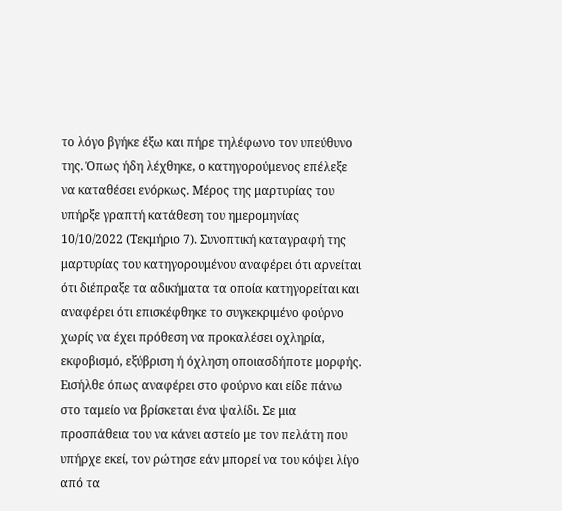το λόγο βγήκε έξω και πήρε τηλέφωνο τον υπεύθυνο της. Όπως ήδη λέχθηκε, ο κατηγορούμενος επέλεξε να καταθέσει ενόρκως. Μέρος της μαρτυρίας του υπήρξε γραπτή κατάθεση του ημερομηνίας 10/10/2022 (Τεκμήριο 7). Συνοπτική καταγραφή της μαρτυρίας του κατηγορουμένου αναφέρει ότι αρνείται ότι διέπραξε τα αδικήματα τα οποία κατηγορείται και αναφέρει ότι επισκέφθηκε το συγκεκριμένο φούρνο χωρίς να έχει πρόθεση να προκαλέσει οχληρία, εκφοβισμό, εξύβριση ή όχληση οποιασδήποτε μορφής. Εισήλθε όπως αναφέρει στο φούρνο και είδε πάνω στο ταμείο να βρίσκεται ένα ψαλίδι. Σε μια προσπάθεια του να κάνει αστείο με τον πελάτη που υπήρχε εκεί, τον ρώτησε εάν μπορεί να του κόψει λίγο από τα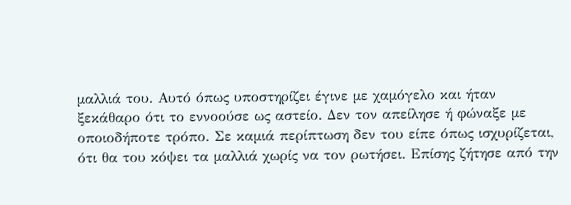μαλλιά του. Αυτό όπως υποστηρίζει έγινε με χαμόγελο και ήταν ξεκάθαρο ότι το εννοούσε ως αστείο. Δεν τον απείλησε ή φώναξε με οποιοδήποτε τρόπο. Σε καμιά περίπτωση δεν του είπε όπως ισχυρίζεται, ότι θα του κόψει τα μαλλιά χωρίς να τον ρωτήσει. Επίσης ζήτησε από την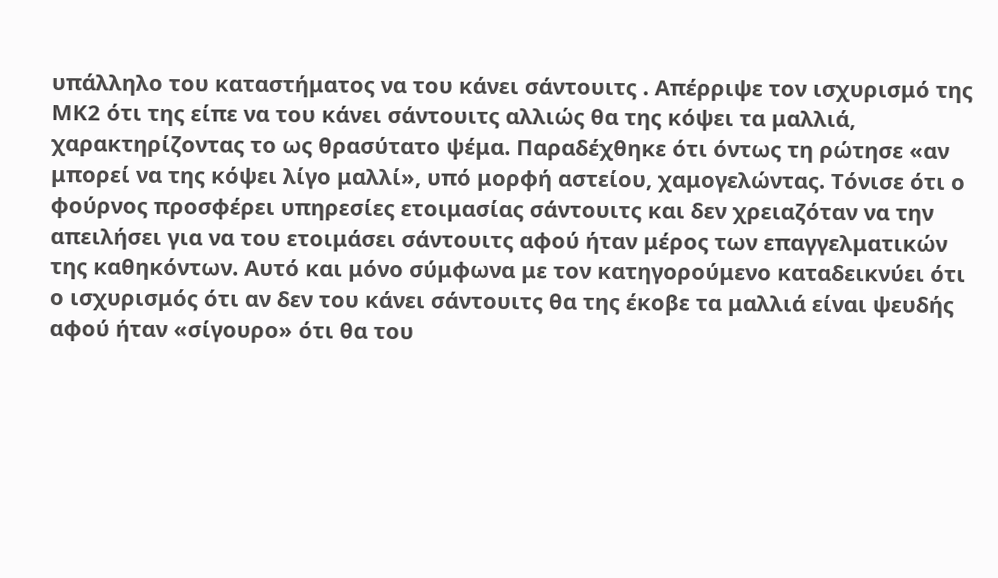υπάλληλο του καταστήματος να του κάνει σάντουιτς . Απέρριψε τον ισχυρισμό της ΜΚ2 ότι της είπε να του κάνει σάντουιτς αλλιώς θα της κόψει τα μαλλιά, χαρακτηρίζοντας το ως θρασύτατο ψέμα. Παραδέχθηκε ότι όντως τη ρώτησε «αν μπορεί να της κόψει λίγο μαλλί», υπό μορφή αστείου, χαμογελώντας. Τόνισε ότι ο φούρνος προσφέρει υπηρεσίες ετοιμασίας σάντουιτς και δεν χρειαζόταν να την απειλήσει για να του ετοιμάσει σάντουιτς αφού ήταν μέρος των επαγγελματικών της καθηκόντων. Αυτό και μόνο σύμφωνα με τον κατηγορούμενο καταδεικνύει ότι ο ισχυρισμός ότι αν δεν του κάνει σάντουιτς θα της έκοβε τα μαλλιά είναι ψευδής αφού ήταν «σίγουρο» ότι θα του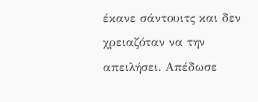έκανε σάντουιτς και δεν χρειαζόταν να την απειλήσει. Απέδωσε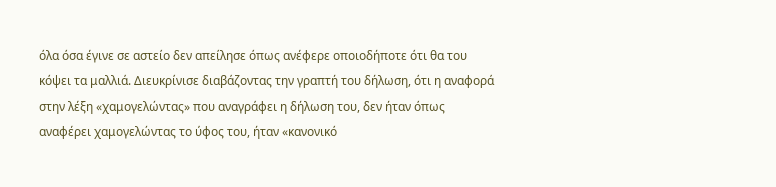όλα όσα έγινε σε αστείο δεν απείλησε όπως ανέφερε οποιοδήποτε ότι θα του κόψει τα μαλλιά. Διευκρίνισε διαβάζοντας την γραπτή του δήλωση, ότι η αναφορά στην λέξη «χαμογελώντας» που αναγράφει η δήλωση του, δεν ήταν όπως αναφέρει χαμογελώντας το ύφος του, ήταν «κανονικό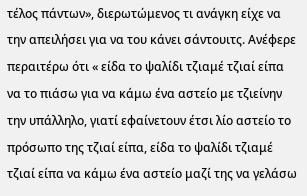τέλος πάντων», διερωτώμενος τι ανάγκη είχε να την απειλήσει για να του κάνει σάντουιτς. Ανέφερε περαιτέρω ότι « είδα το ψαλίδι τζιαμέ τζιαί είπα να το πιάσω για να κάμω ένα αστείο με τζιείνην την υπάλληλο, γιατί εφαίνετουν έτσι λίο αστείο το πρόσωπο της τζιαί είπα, είδα το ψαλίδι τζιαμέ τζιαί είπα να κάμω ένα αστείο μαζί της να γελάσω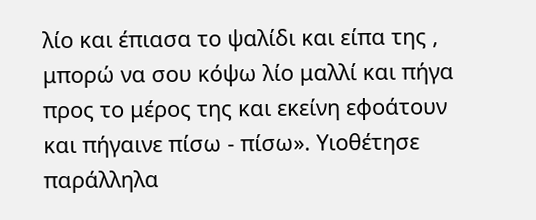λίο και έπιασα το ψαλίδι και είπα της , μπορώ να σου κόψω λίο μαλλί και πήγα προς το μέρος της και εκείνη εφοάτουν και πήγαινε πίσω - πίσω». Υιοθέτησε παράλληλα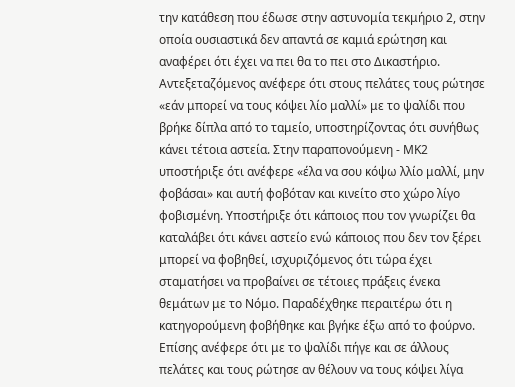την κατάθεση που έδωσε στην αστυνομία τεκμήριο 2, στην οποία ουσιαστικά δεν απαντά σε καμιά ερώτηση και αναφέρει ότι έχει να πει θα το πει στο Δικαστήριο. Αντεξεταζόμενος ανέφερε ότι στους πελάτες τους ρώτησε «εάν μπορεί να τους κόψει λίο μαλλί» με το ψαλίδι που βρήκε δίπλα από το ταμείο, υποστηρίζοντας ότι συνήθως κάνει τέτοια αστεία. Στην παραπονούμενη - ΜΚ2 υποστήριξε ότι ανέφερε «έλα να σου κόψω λλίο μαλλί, μην φοβάσαι» και αυτή φοβόταν και κινείτο στο χώρο λίγο φοβισμένη. Υποστήριξε ότι κάποιος που τον γνωρίζει θα καταλάβει ότι κάνει αστείο ενώ κάποιος που δεν τον ξέρει μπορεί να φοβηθεί, ισχυριζόμενος ότι τώρα έχει σταματήσει να προβαίνει σε τέτοιες πράξεις ένεκα θεμάτων με το Νόμο. Παραδέχθηκε περαιτέρω ότι η κατηγορούμενη φοβήθηκε και βγήκε έξω από το φούρνο. Επίσης ανέφερε ότι με το ψαλίδι πήγε και σε άλλους πελάτες και τους ρώτησε αν θέλουν να τους κόψει λίγα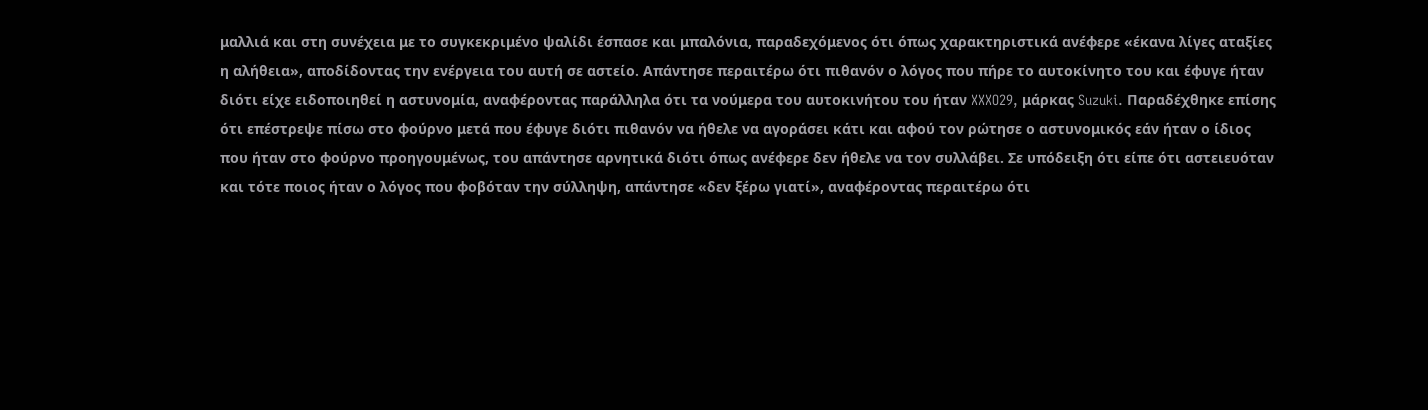μαλλιά και στη συνέχεια με το συγκεκριμένο ψαλίδι έσπασε και μπαλόνια, παραδεχόμενος ότι όπως χαρακτηριστικά ανέφερε «έκανα λίγες αταξίες η αλήθεια», αποδίδοντας την ενέργεια του αυτή σε αστείο. Απάντησε περαιτέρω ότι πιθανόν ο λόγος που πήρε το αυτοκίνητο του και έφυγε ήταν διότι είχε ειδοποιηθεί η αστυνομία, αναφέροντας παράλληλα ότι τα νούμερα του αυτοκινήτου του ήταν XXXO29, μάρκας Suzuki. Παραδέχθηκε επίσης ότι επέστρεψε πίσω στο φούρνο μετά που έφυγε διότι πιθανόν να ήθελε να αγοράσει κάτι και αφού τον ρώτησε ο αστυνομικός εάν ήταν ο ίδιος που ήταν στο φούρνο προηγουμένως, του απάντησε αρνητικά διότι όπως ανέφερε δεν ήθελε να τον συλλάβει. Σε υπόδειξη ότι είπε ότι αστειευόταν και τότε ποιος ήταν ο λόγος που φοβόταν την σύλληψη, απάντησε «δεν ξέρω γιατί», αναφέροντας περαιτέρω ότι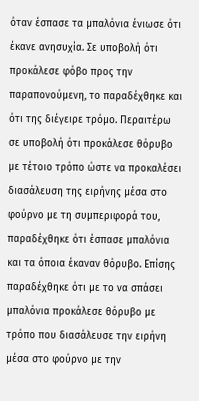όταν έσπασε τα μπαλόνια ένιωσε ότι έκανε ανησυχία. Σε υποβολή ότι προκάλεσε φόβο προς την παραπονούμενη, το παραδέχθηκε και ότι της διέγειρε τρόμο. Περαιτέρω σε υποβολή ότι προκάλεσε θόρυβο με τέτοιο τρόπο ώστε να προκαλέσει διασάλευση της ειρήνης μέσα στο φούρνο με τη συμπεριφορά του, παραδέχθηκε ότι έσπασε μπαλόνια και τα όποια έκαναν θόρυβο. Επίσης παραδέχθηκε ότι με το να σπάσει μπαλόνια προκάλεσε θόρυβο με τρόπο που διασάλευσε την ειρήνη μέσα στο φούρνο με την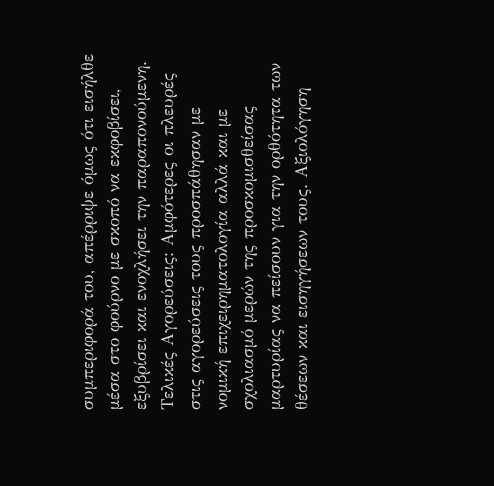συμπεριφορά του, απέρριψε όμως ότι εισήλθε μέσα στο φούρνο με σκοπό να εκφοβίσει, εξυβρίσει και ενοχλήσει την παραπονούμενη. Τελικές Αγορεύσεις: Αμφότερες οι πλευρές στις αγορεύσεις τους προσπάθησαν με νομική επιχειρηματολογία αλλά και με σχολιασμό μερών της προσκομισθείσας μαρτυρίας να πείσουν για την ορθότητα των θέσεων και εισηγήσεων τους. Αξιολόγηση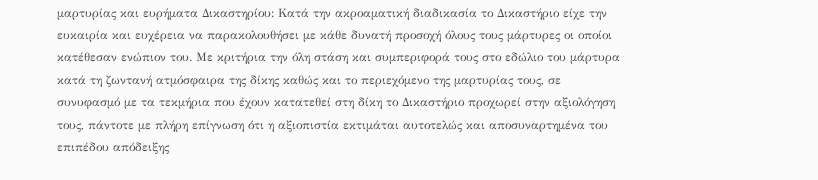μαρτυρίας και ευρήματα Δικαστηρίου: Κατά την ακροαματική διαδικασία το Δικαστήριο είχε την ευκαιρία και ευχέρεια να παρακολουθήσει με κάθε δυνατή προσοχή όλους τους μάρτυρες οι οποίοι κατέθεσαν ενώπιον του. Με κριτήρια την όλη στάση και συμπεριφορά τους στο εδώλιο του μάρτυρα κατά τη ζωντανή ατμόσφαιρα της δίκης καθώς και το περιεχόμενο της μαρτυρίας τους, σε συνυφασμό με τα τεκμήρια που έχουν κατατεθεί στη δίκη το Δικαστήριο προχωρεί στην αξιολόγηση τους, πάντοτε με πλήρη επίγνωση ότι η αξιοπιστία εκτιμάται αυτοτελώς και αποσυναρτημένα του επιπέδου απόδειξης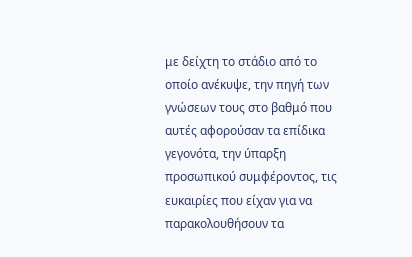με δείχτη το στάδιο από το οποίο ανέκυψε, την πηγή των γνώσεων τους στο βαθμό που αυτές αφορούσαν τα επίδικα γεγονότα, την ύπαρξη προσωπικού συμφέροντος, τις ευκαιρίες που είχαν για να παρακολουθήσουν τα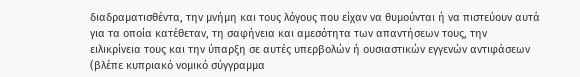διαδραματισθέντα, την μνήμη και τους λόγους που είχαν να θυμούνται ή να πιστεύουν αυτά για τα οποία κατέθεταν, τη σαφήνεια και αμεσότητα των απαντήσεων τους, την ειλικρίνεια τους και την ύπαρξη σε αυτές υπερβολών ή ουσιαστικών εγγενών αντιφάσεων (βλέπε κυπριακό νομικό σύγγραμμα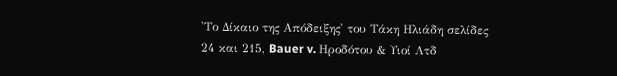'Το Δίκαιο της Απόδειξης' του Τάκη Ηλιάδη σελίδες 24 και 215, Bauer v. Ηροδότου & Υιοί Λτδ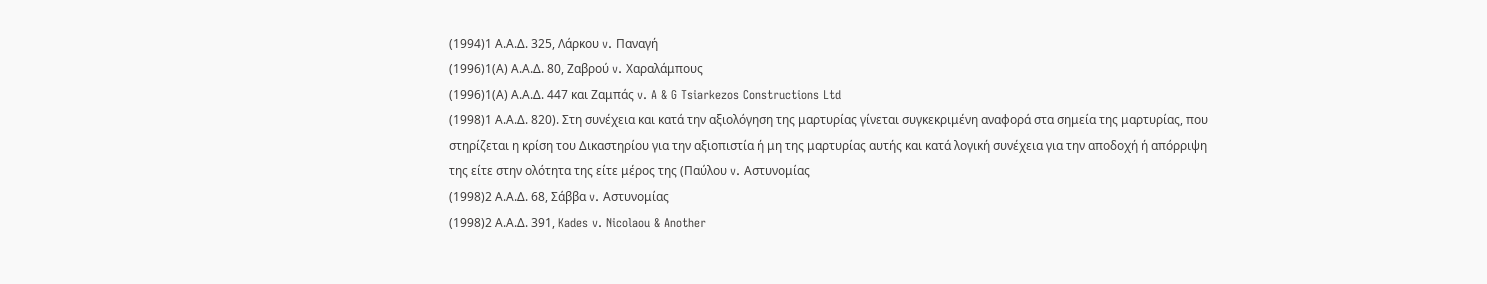(1994)1 Α.Α.Δ. 325, Λάρκου v. Παναγή
(1996)1(Α) Α.Α.Δ. 80, Ζαβρού v. Χαραλάμπους
(1996)1(Α) Α.Α.Δ. 447 και Ζαμπάς v. A & G Tsiarkezos Constructions Ltd
(1998)1 Α.Α.Δ. 820). Στη συνέχεια και κατά την αξιολόγηση της μαρτυρίας γίνεται συγκεκριμένη αναφορά στα σημεία της μαρτυρίας, που στηρίζεται η κρίση του Δικαστηρίου για την αξιοπιστία ή μη της μαρτυρίας αυτής και κατά λογική συνέχεια για την αποδοχή ή απόρριψη της είτε στην ολότητα της είτε μέρος της (Παύλου v. Αστυνομίας
(1998)2 Α.Α.Δ. 68, Σάββα v. Αστυνομίας
(1998)2 Α.Α.Δ. 391, Kades v. Nicolaou & Another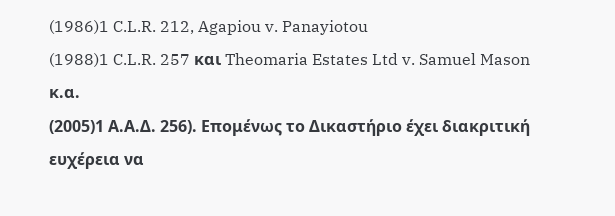(1986)1 C.L.R. 212, Agapiou v. Panayiotou
(1988)1 C.L.R. 257 και Theomaria Estates Ltd v. Samuel Mason κ.α.
(2005)1 Α.Α.Δ. 256). Επομένως το Δικαστήριο έχει διακριτική ευχέρεια να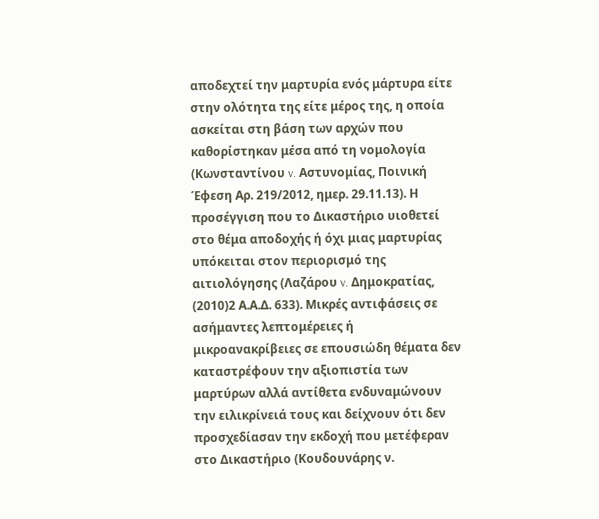αποδεχτεί την μαρτυρία ενός μάρτυρα είτε στην ολότητα της είτε μέρος της, η οποία ασκείται στη βάση των αρχών που καθορίστηκαν μέσα από τη νομολογία (Κωνσταντίνου v. Αστυνομίας, Ποινική Έφεση Αρ. 219/2012, ημερ. 29.11.13). Η προσέγγιση που το Δικαστήριο υιοθετεί στο θέμα αποδοχής ή όχι μιας μαρτυρίας υπόκειται στον περιορισμό της αιτιολόγησης (Λαζάρου v. Δημοκρατίας,
(2010)2 Α.Α.Δ. 633). Μικρές αντιφάσεις σε ασήμαντες λεπτομέρειες ή μικροανακρίβειες σε επουσιώδη θέματα δεν καταστρέφουν την αξιοπιστία των μαρτύρων αλλά αντίθετα ενδυναμώνουν την ειλικρίνειά τους και δείχνουν ότι δεν προσχεδίασαν την εκδοχή που μετέφεραν στο Δικαστήριο (Κουδουνάρης ν.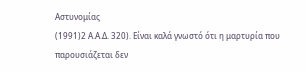Αστυνομίας
(1991)2 Α.Α.Δ. 320). Είναι καλά γνωστό ότι η μαρτυρία που παρουσιάζεται δεν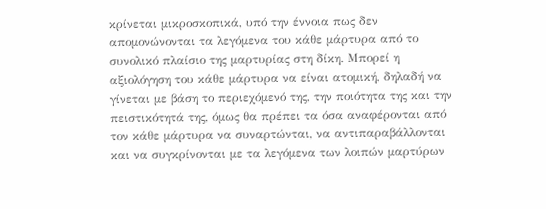κρίνεται μικροσκοπικά, υπό την έννοια πως δεν απομονώνονται τα λεγόμενα του κάθε μάρτυρα από το συνολικό πλαίσιο της μαρτυρίας στη δίκη. Μπορεί η αξιολόγηση του κάθε μάρτυρα να είναι ατομική, δηλαδή να γίνεται με βάση το περιεχόμενό της, την ποιότητα της και την πειστικότητά της, όμως θα πρέπει τα όσα αναφέρονται από τον κάθε μάρτυρα να συναρτώνται, να αντιπαραβάλλονται και να συγκρίνονται με τα λεγόμενα των λοιπών μαρτύρων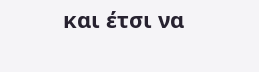και έτσι να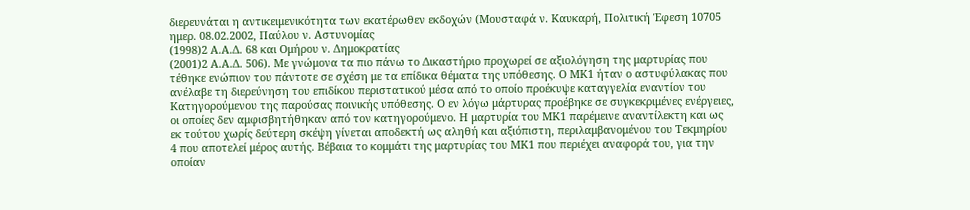διερευνάται η αντικειμενικότητα των εκατέρωθεν εκδοχών (Μουσταφά ν. Καυκαρή, Πολιτική Έφεση 10705 ημερ. 08.02.2002, Παύλου ν. Αστυνομίας
(1998)2 Α.Α.Δ. 68 και Ομήρου ν. Δημοκρατίας
(2001)2 Α.Α.Δ. 506). Με γνώμονα τα πιο πάνω το Δικαστήριο προχωρεί σε αξιολόγηση της μαρτυρίας που τέθηκε ενώπιον του πάντοτε σε σχέση με τα επίδικα θέματα της υπόθεσης. Ο ΜΚ1 ήταν ο αστυφύλακας που ανέλαβε τη διερεύνηση του επιδίκου περιστατικού μέσα από το οποίο προέκυψε καταγγελία εναντίον του Κατηγορούμενου της παρούσας ποινικής υπόθεσης. Ο εν λόγω μάρτυρας προέβηκε σε συγκεκριμένες ενέργειες, οι οποίες δεν αμφισβητήθηκαν από τον κατηγορούμενο. Η μαρτυρία του ΜΚ1 παρέμεινε αναντίλεκτη και ως εκ τούτου χωρίς δεύτερη σκέψη γίνεται αποδεκτή ως αληθή και αξιόπιστη, περιλαμβανομένου του Τεκμηρίου 4 που αποτελεί μέρος αυτής. Βέβαια το κομμάτι της μαρτυρίας του ΜΚ1 που περιέχει αναφορά του, για την οποίαν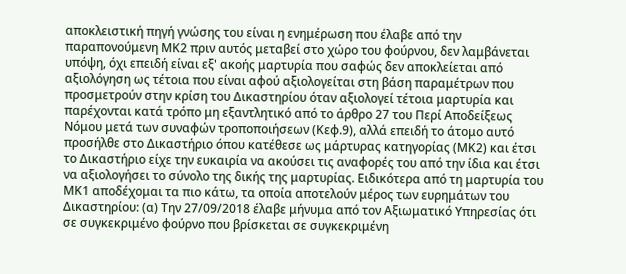αποκλειστική πηγή γνώσης του είναι η ενημέρωση που έλαβε από την παραπονούμενη ΜΚ2 πριν αυτός μεταβεί στο χώρο του φούρνου, δεν λαμβάνεται υπόψη, όχι επειδή είναι εξ' ακοής μαρτυρία που σαφώς δεν αποκλείεται από αξιολόγηση ως τέτοια που είναι αφού αξιολογείται στη βάση παραμέτρων που προσμετρούν στην κρίση του Δικαστηρίου όταν αξιολογεί τέτοια μαρτυρία και παρέχονται κατά τρόπο μη εξαντλητικό από το άρθρο 27 του Περί Αποδείξεως Νόμου μετά των συναφών τροποποιήσεων (Κεφ.9), αλλά επειδή το άτομο αυτό προσήλθε στο Δικαστήριο όπου κατέθεσε ως μάρτυρας κατηγορίας (ΜΚ2) και έτσι το Δικαστήριο είχε την ευκαιρία να ακούσει τις αναφορές του από την ίδια και έτσι να αξιολογήσει το σύνολο της δικής της μαρτυρίας. Ειδικότερα από τη μαρτυρία του ΜΚ1 αποδέχομαι τα πιο κάτω, τα οποία αποτελούν μέρος των ευρημάτων του Δικαστηρίου: (α) Την 27/09/2018 έλαβε μήνυμα από τον Αξιωματικό Υπηρεσίας ότι σε συγκεκριμένο φούρνο που βρίσκεται σε συγκεκριμένη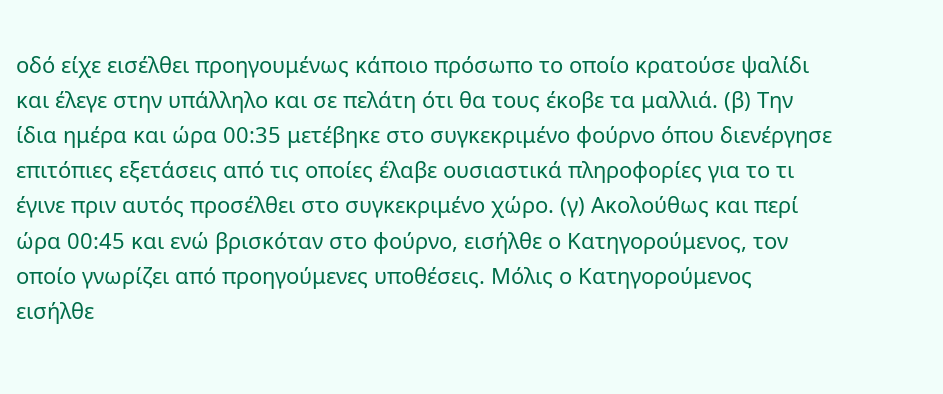οδό είχε εισέλθει προηγουμένως κάποιο πρόσωπο το οποίο κρατούσε ψαλίδι και έλεγε στην υπάλληλο και σε πελάτη ότι θα τους έκοβε τα μαλλιά. (β) Την ίδια ημέρα και ώρα 00:35 μετέβηκε στο συγκεκριμένο φούρνο όπου διενέργησε επιτόπιες εξετάσεις από τις οποίες έλαβε ουσιαστικά πληροφορίες για το τι έγινε πριν αυτός προσέλθει στο συγκεκριμένο χώρο. (γ) Ακολούθως και περί ώρα 00:45 και ενώ βρισκόταν στο φούρνο, εισήλθε ο Κατηγορούμενος, τον οποίο γνωρίζει από προηγούμενες υποθέσεις. Μόλις ο Κατηγορούμενος εισήλθε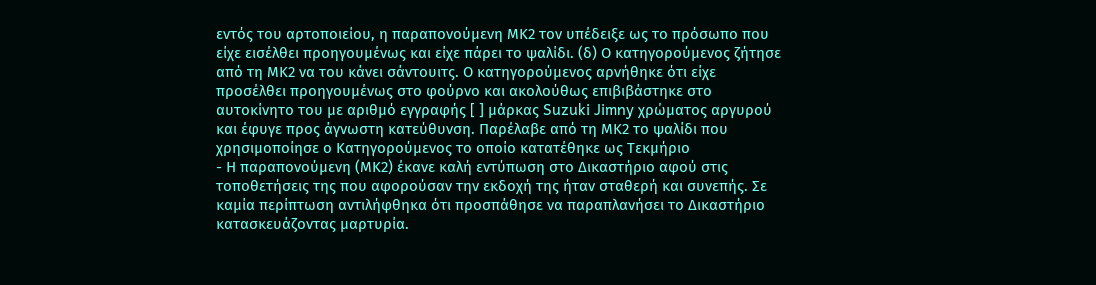εντός του αρτοποιείου, η παραπονούμενη ΜΚ2 τον υπέδειξε ως το πρόσωπο που είχε εισέλθει προηγουμένως και είχε πάρει το ψαλίδι. (δ) Ο κατηγορούμενος ζήτησε από τη ΜΚ2 να του κάνει σάντουιτς. Ο κατηγορούμενος αρνήθηκε ότι είχε προσέλθει προηγουμένως στο φούρνο και ακολούθως επιβιβάστηκε στο αυτοκίνητο του με αριθμό εγγραφής [ ] μάρκας Suzuki Jimny χρώματος αργυρού και έφυγε προς άγνωστη κατεύθυνση. Παρέλαβε από τη ΜΚ2 το ψαλίδι που χρησιμοποίησε ο Κατηγορούμενος το οποίο κατατέθηκε ως Τεκμήριο
- Η παραπονούμενη (ΜΚ2) έκανε καλή εντύπωση στο Δικαστήριο αφού στις τοποθετήσεις της που αφορούσαν την εκδοχή της ήταν σταθερή και συνεπής. Σε καμία περίπτωση αντιλήφθηκα ότι προσπάθησε να παραπλανήσει το Δικαστήριο κατασκευάζοντας μαρτυρία.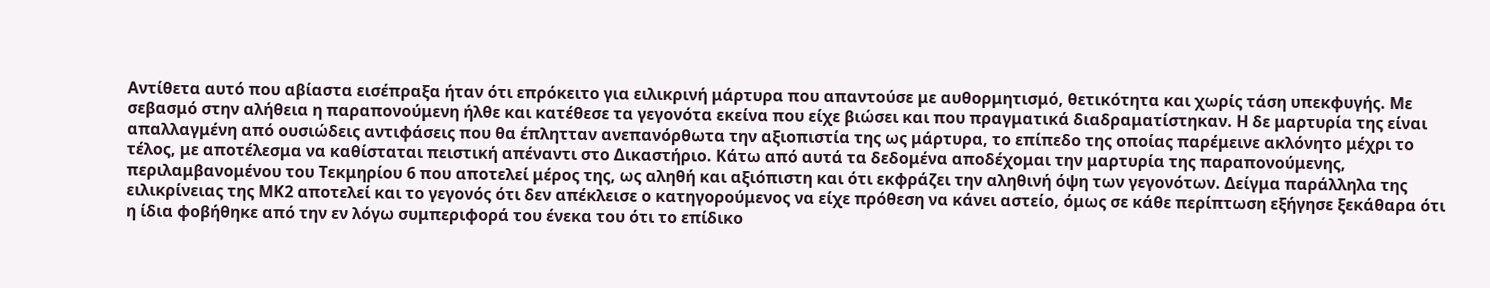Αντίθετα αυτό που αβίαστα εισέπραξα ήταν ότι επρόκειτο για ειλικρινή μάρτυρα που απαντούσε με αυθορμητισμό, θετικότητα και χωρίς τάση υπεκφυγής. Με σεβασμό στην αλήθεια η παραπονούμενη ήλθε και κατέθεσε τα γεγονότα εκείνα που είχε βιώσει και που πραγματικά διαδραματίστηκαν. Η δε μαρτυρία της είναι απαλλαγμένη από ουσιώδεις αντιφάσεις που θα έπλητταν ανεπανόρθωτα την αξιοπιστία της ως μάρτυρα, το επίπεδο της οποίας παρέμεινε ακλόνητο μέχρι το τέλος, με αποτέλεσμα να καθίσταται πειστική απέναντι στο Δικαστήριο. Κάτω από αυτά τα δεδομένα αποδέχομαι την μαρτυρία της παραπονούμενης, περιλαμβανομένου του Τεκμηρίου 6 που αποτελεί μέρος της, ως αληθή και αξιόπιστη και ότι εκφράζει την αληθινή όψη των γεγονότων. Δείγμα παράλληλα της ειλικρίνειας της ΜΚ2 αποτελεί και το γεγονός ότι δεν απέκλεισε ο κατηγορούμενος να είχε πρόθεση να κάνει αστείο, όμως σε κάθε περίπτωση εξήγησε ξεκάθαρα ότι η ίδια φοβήθηκε από την εν λόγω συμπεριφορά του ένεκα του ότι το επίδικο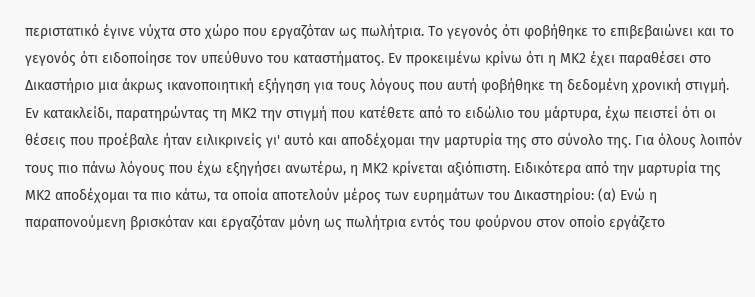περιστατικό έγινε νύχτα στο χώρο που εργαζόταν ως πωλήτρια. Το γεγονός ότι φοβήθηκε το επιβεβαιώνει και το γεγονός ότι ειδοποίησε τον υπεύθυνο του καταστήματος. Εν προκειμένω κρίνω ότι η ΜΚ2 έχει παραθέσει στο Δικαστήριο μια άκρως ικανοποιητική εξήγηση για τους λόγους που αυτή φοβήθηκε τη δεδομένη χρονική στιγμή. Εν κατακλείδι, παρατηρώντας τη ΜΚ2 την στιγμή που κατέθετε από το ειδώλιο του μάρτυρα, έχω πειστεί ότι οι θέσεις που προέβαλε ήταν ειλικρινείς γι' αυτό και αποδέχομαι την μαρτυρία της στο σύνολο της. Για όλους λοιπόν τους πιο πάνω λόγους που έχω εξηγήσει ανωτέρω, η ΜΚ2 κρίνεται αξιόπιστη. Ειδικότερα από την μαρτυρία της ΜΚ2 αποδέχομαι τα πιο κάτω, τα οποία αποτελούν μέρος των ευρημάτων του Δικαστηρίου: (α) Ενώ η παραπονούμενη βρισκόταν και εργαζόταν μόνη ως πωλήτρια εντός του φούρνου στον οποίο εργάζετο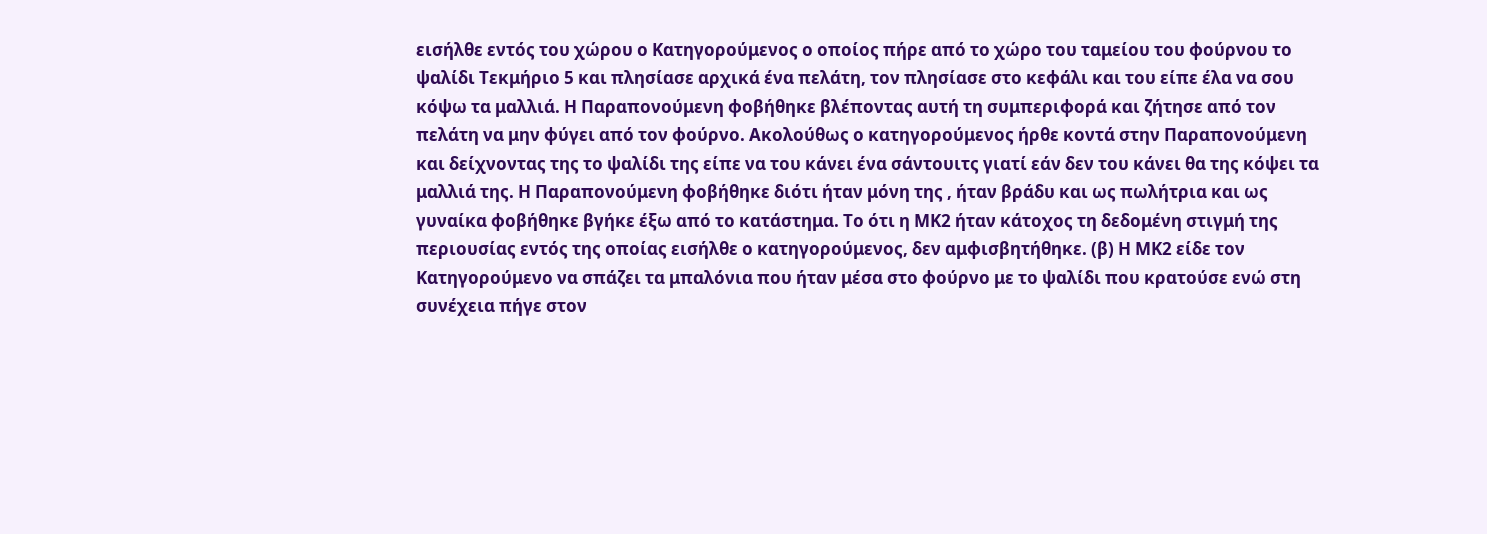εισήλθε εντός του χώρου ο Κατηγορούμενος ο οποίος πήρε από το χώρο του ταμείου του φούρνου το ψαλίδι Τεκμήριο 5 και πλησίασε αρχικά ένα πελάτη, τον πλησίασε στο κεφάλι και του είπε έλα να σου κόψω τα μαλλιά. Η Παραπονούμενη φοβήθηκε βλέποντας αυτή τη συμπεριφορά και ζήτησε από τον πελάτη να μην φύγει από τον φούρνο. Ακολούθως ο κατηγορούμενος ήρθε κοντά στην Παραπονούμενη και δείχνοντας της το ψαλίδι της είπε να του κάνει ένα σάντουιτς γιατί εάν δεν του κάνει θα της κόψει τα μαλλιά της. Η Παραπονούμενη φοβήθηκε διότι ήταν μόνη της , ήταν βράδυ και ως πωλήτρια και ως γυναίκα φοβήθηκε βγήκε έξω από το κατάστημα. Το ότι η ΜΚ2 ήταν κάτοχος τη δεδομένη στιγμή της περιουσίας εντός της οποίας εισήλθε ο κατηγορούμενος, δεν αμφισβητήθηκε. (β) Η ΜΚ2 είδε τον Κατηγορούμενο να σπάζει τα μπαλόνια που ήταν μέσα στο φούρνο με το ψαλίδι που κρατούσε ενώ στη συνέχεια πήγε στον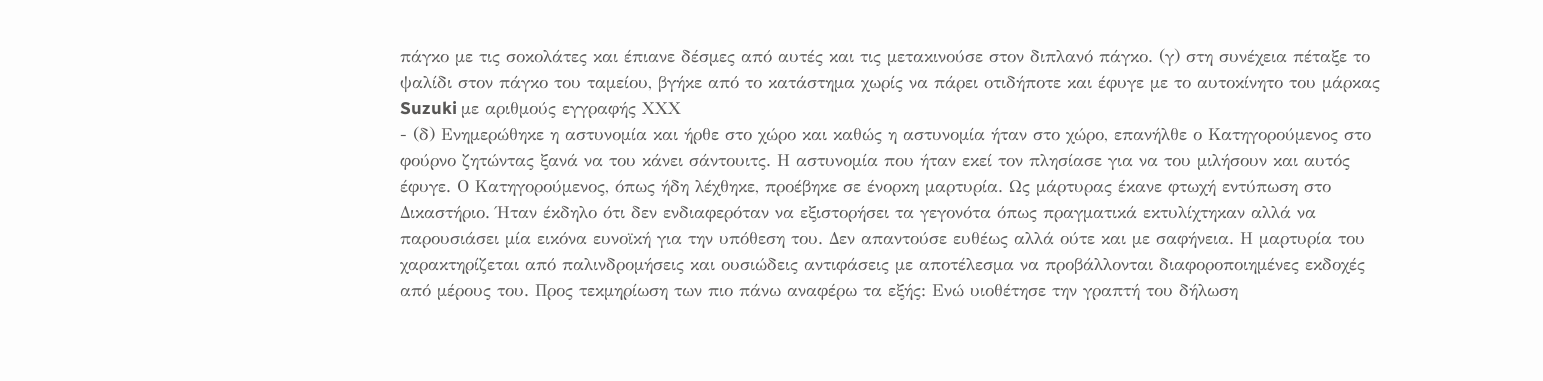πάγκο με τις σοκολάτες και έπιανε δέσμες από αυτές και τις μετακινούσε στον διπλανό πάγκο. (γ) στη συνέχεια πέταξε το ψαλίδι στον πάγκο του ταμείου, βγήκε από το κατάστημα χωρίς να πάρει οτιδήποτε και έφυγε με το αυτοκίνητο του μάρκας Suzuki με αριθμούς εγγραφής ΧΧΧ
- (δ) Ενημερώθηκε η αστυνομία και ήρθε στο χώρο και καθώς η αστυνομία ήταν στο χώρο, επανήλθε ο Κατηγορούμενος στο φούρνο ζητώντας ξανά να του κάνει σάντουιτς. Η αστυνομία που ήταν εκεί τον πλησίασε για να του μιλήσουν και αυτός έφυγε. Ο Kατηγορούμενος, όπως ήδη λέχθηκε, προέβηκε σε ένορκη μαρτυρία. Ως μάρτυρας έκανε φτωχή εντύπωση στο Δικαστήριο. Ήταν έκδηλο ότι δεν ενδιαφερόταν να εξιστορήσει τα γεγονότα όπως πραγματικά εκτυλίχτηκαν αλλά να παρουσιάσει μία εικόνα ευνοϊκή για την υπόθεση του. Δεν απαντούσε ευθέως αλλά ούτε και με σαφήνεια. Η μαρτυρία του χαρακτηρίζεται από παλινδρομήσεις και ουσιώδεις αντιφάσεις με αποτέλεσμα να προβάλλονται διαφοροποιημένες εκδοχές από μέρους του. Προς τεκμηρίωση των πιο πάνω αναφέρω τα εξής: Ενώ υιοθέτησε την γραπτή του δήλωση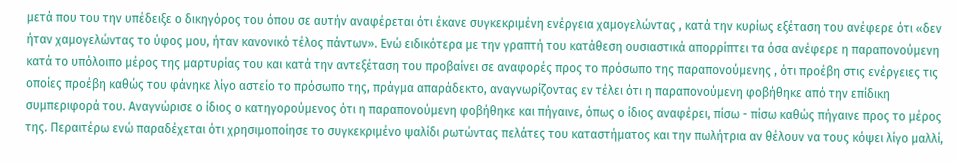μετά που του την υπέδειξε ο δικηγόρος του όπου σε αυτήν αναφέρεται ότι έκανε συγκεκριμένη ενέργεια χαμογελώντας , κατά την κυρίως εξέταση του ανέφερε ότι «δεν ήταν χαμογελώντας το ύφος μου, ήταν κανονικό τέλος πάντων». Ενώ ειδικότερα με την γραπτή του κατάθεση ουσιαστικά απορρίπτει τα όσα ανέφερε η παραπονούμενη κατά το υπόλοιπο μέρος της μαρτυρίας του και κατά την αντεξέταση του προβαίνει σε αναφορές προς το πρόσωπο της παραπονούμενης , ότι προέβη στις ενέργειες τις οποίες προέβη καθώς του φάνηκε λίγο αστείο το πρόσωπο της, πράγμα απαράδεκτο, αναγνωρίζοντας εν τέλει ότι η παραπονούμενη φοβήθηκε από την επίδικη συμπεριφορά του. Αναγνώρισε ο ίδιος ο κατηγορούμενος ότι η παραπονούμενη φοβήθηκε και πήγαινε, όπως ο ίδιος αναφέρει, πίσω - πίσω καθώς πήγαινε προς το μέρος της. Περαιτέρω ενώ παραδέχεται ότι χρησιμοποίησε το συγκεκριμένο ψαλίδι ρωτώντας πελάτες του καταστήματος και την πωλήτρια αν θέλουν να τους κόψει λίγο μαλλί,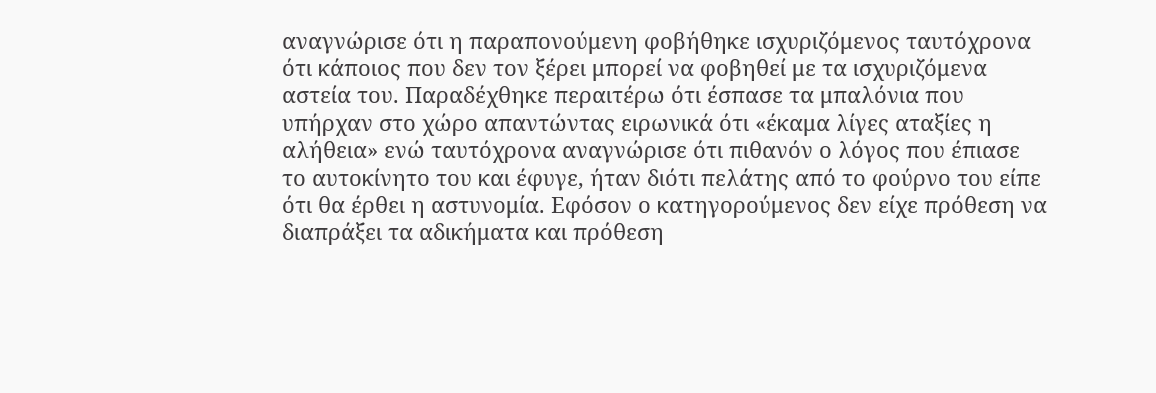αναγνώρισε ότι η παραπονούμενη φοβήθηκε ισχυριζόμενος ταυτόχρονα ότι κάποιος που δεν τον ξέρει μπορεί να φοβηθεί με τα ισχυριζόμενα αστεία του. Παραδέχθηκε περαιτέρω ότι έσπασε τα μπαλόνια που υπήρχαν στο χώρο απαντώντας ειρωνικά ότι «έκαμα λίγες αταξίες η αλήθεια» ενώ ταυτόχρονα αναγνώρισε ότι πιθανόν ο λόγος που έπιασε το αυτοκίνητο του και έφυγε, ήταν διότι πελάτης από το φούρνο του είπε ότι θα έρθει η αστυνομία. Εφόσον ο κατηγορούμενος δεν είχε πρόθεση να διαπράξει τα αδικήματα και πρόθεση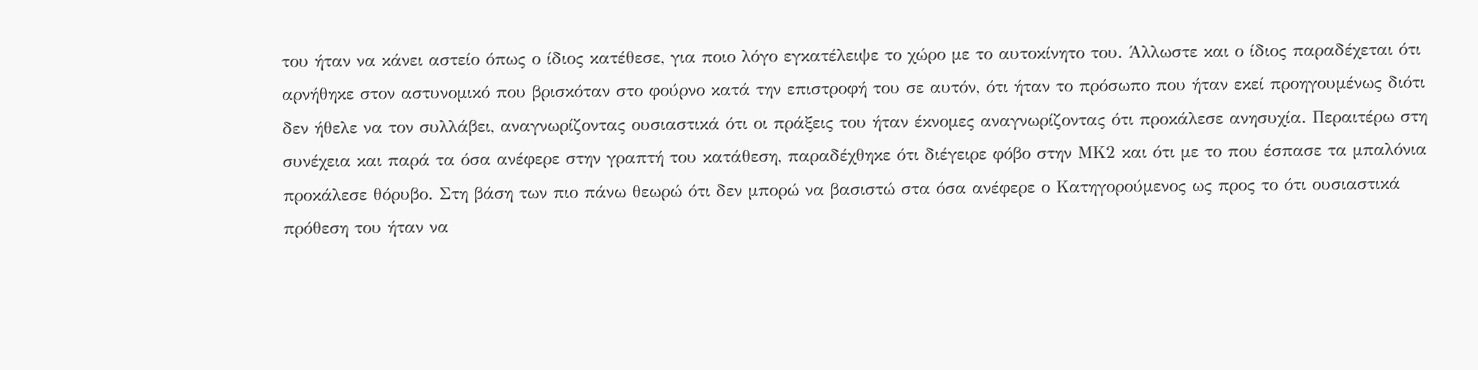του ήταν να κάνει αστείο όπως ο ίδιος κατέθεσε, για ποιο λόγο εγκατέλειψε το χώρο με το αυτοκίνητο του. Άλλωστε και ο ίδιος παραδέχεται ότι αρνήθηκε στον αστυνομικό που βρισκόταν στο φούρνο κατά την επιστροφή του σε αυτόν, ότι ήταν το πρόσωπο που ήταν εκεί προηγουμένως διότι δεν ήθελε να τον συλλάβει, αναγνωρίζοντας ουσιαστικά ότι οι πράξεις του ήταν έκνομες αναγνωρίζοντας ότι προκάλεσε ανησυχία. Περαιτέρω στη συνέχεια και παρά τα όσα ανέφερε στην γραπτή του κατάθεση, παραδέχθηκε ότι διέγειρε φόβο στην ΜΚ2 και ότι με το που έσπασε τα μπαλόνια προκάλεσε θόρυβο. Στη βάση των πιο πάνω θεωρώ ότι δεν μπορώ να βασιστώ στα όσα ανέφερε ο Κατηγορούμενος ως προς το ότι ουσιαστικά πρόθεση του ήταν να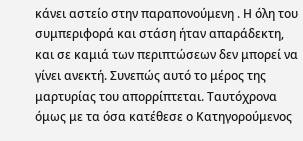κάνει αστείο στην παραπονούμενη . Η όλη του συμπεριφορά και στάση ήταν απαράδεκτη, και σε καμιά των περιπτώσεων δεν μπορεί να γίνει ανεκτή. Συνεπώς αυτό το μέρος της μαρτυρίας του απορρίπτεται. Ταυτόχρονα όμως με τα όσα κατέθεσε ο Κατηγορούμενος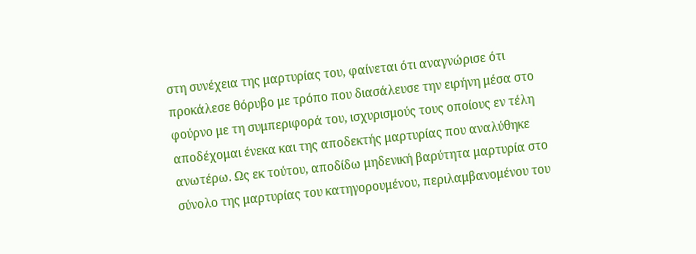στη συνέχεια της μαρτυρίας του, φαίνεται ότι αναγνώρισε ότι προκάλεσε θόρυβο με τρόπο που διασάλευσε την ειρήνη μέσα στο φούρνο με τη συμπεριφορά του, ισχυρισμούς τους οποίους εν τέλη αποδέχομαι ένεκα και της αποδεκτής μαρτυρίας που αναλύθηκε ανωτέρω. Ως εκ τούτου, αποδίδω μηδενική βαρύτητα μαρτυρία στο σύνολο της μαρτυρίας του κατηγορουμένου, περιλαμβανομένου του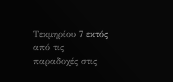Τεκμηρίου 7 εκτός από τις παραδοχές στις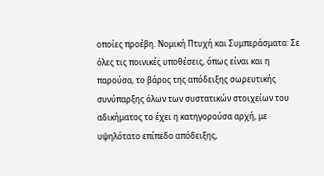οποίες προέβη. Νομική Πτυχή και Συμπεράσματα: Σε όλες τις ποινικές υποθέσεις, όπως είναι και η παρούσα, το βάρος της απόδειξης σωρευτικής συνύπαρξης όλων των συστατικών στοιχείων του αδικήματος το έχει η κατηγορούσα αρχή, με υψηλότατο επίπεδο απόδειξης,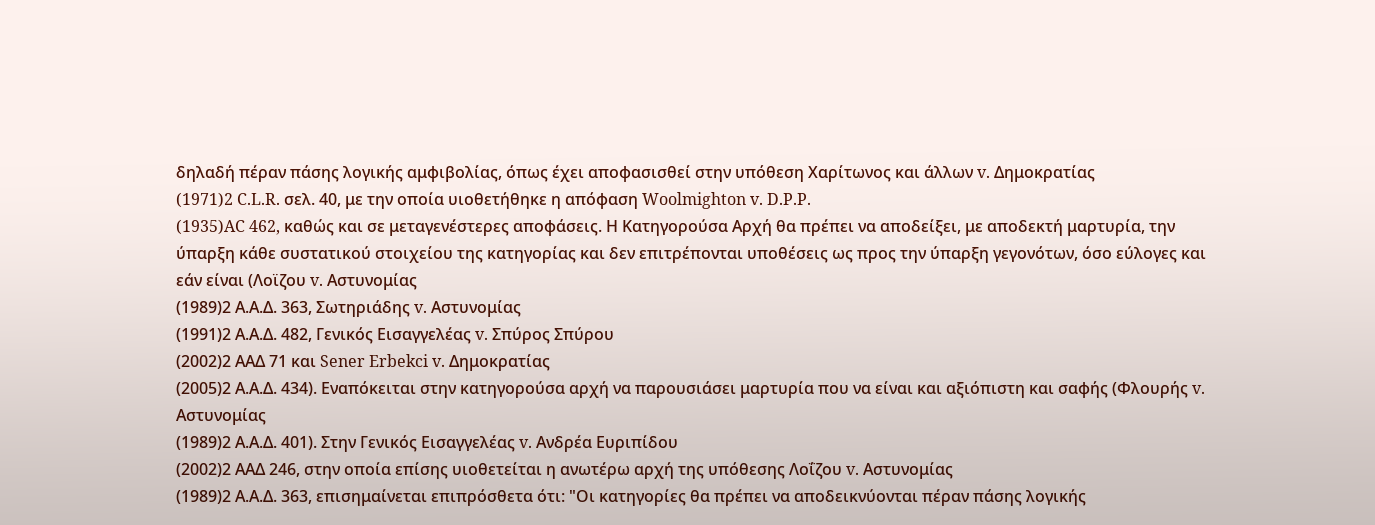δηλαδή πέραν πάσης λογικής αμφιβολίας, όπως έχει αποφασισθεί στην υπόθεση Χαρίτωνος και άλλων v. Δημοκρατίας
(1971)2 C.L.R. σελ. 40, με την οποία υιοθετήθηκε η απόφαση Woolmighton v. D.P.P.
(1935)AC 462, καθώς και σε μεταγενέστερες αποφάσεις. Η Κατηγορούσα Αρχή θα πρέπει να αποδείξει, με αποδεκτή μαρτυρία, την ύπαρξη κάθε συστατικού στοιχείου της κατηγορίας και δεν επιτρέπονται υποθέσεις ως προς την ύπαρξη γεγονότων, όσο εύλογες και εάν είναι (Λοϊζου v. Αστυνομίας
(1989)2 Α.Α.Δ. 363, Σωτηριάδης v. Αστυνομίας
(1991)2 Α.Α.Δ. 482, Γενικός Εισαγγελέας v. Σπύρος Σπύρου
(2002)2 ΑΑΔ 71 και Sener Erbekci v. Δημοκρατίας
(2005)2 Α.Α.Δ. 434). Εναπόκειται στην κατηγορούσα αρχή να παρουσιάσει μαρτυρία που να είναι και αξιόπιστη και σαφής (Φλουρής v. Αστυνομίας
(1989)2 Α.Α.Δ. 401). Στην Γενικός Εισαγγελέας v. Ανδρέα Ευριπίδου
(2002)2 ΑΑΔ 246, στην οποία επίσης υιοθετείται η ανωτέρω αρχή της υπόθεσης Λοΐζου v. Αστυνομίας
(1989)2 Α.Α.Δ. 363, επισημαίνεται επιπρόσθετα ότι: "Οι κατηγορίες θα πρέπει να αποδεικνύονται πέραν πάσης λογικής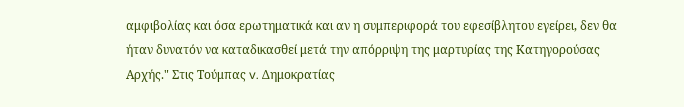αμφιβολίας και όσα ερωτηματικά και αν η συμπεριφορά του εφεσίβλητου εγείρει, δεν θα ήταν δυνατόν να καταδικασθεί μετά την απόρριψη της μαρτυρίας της Κατηγορούσας Αρχής." Στις Τούμπας v. Δημοκρατίας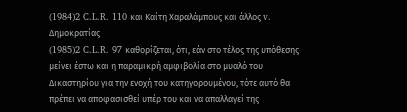(1984)2 C.L.R. 110 και Καίτη Χαραλάμπους και άλλος v. Δημοκρατίας
(1985)2 C.L.R. 97 καθορίζεται, ότι, εάν στο τέλος της υπόθεσης μείνει έστω και η παραμικρή αμφιβολία στο μυαλό του Δικαστηρίου για την ενοχή του κατηγορουμένου, τότε αυτό θα πρέπει να αποφασισθεί υπέρ του και να απαλλαγεί της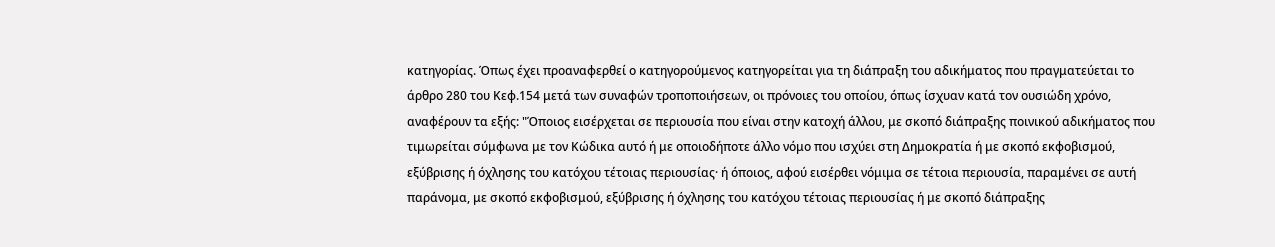κατηγορίας. Όπως έχει προαναφερθεί ο κατηγορούμενος κατηγορείται για τη διάπραξη του αδικήματος που πραγματεύεται το άρθρο 280 του Κεφ.154 μετά των συναφών τροποποιήσεων, οι πρόνοιες του οποίου, όπως ίσχυαν κατά τον ουσιώδη χρόνο, αναφέρουν τα εξής: "Όποιος εισέρχεται σε περιουσία που είναι στην κατοχή άλλου, με σκοπό διάπραξης ποινικού αδικήματος που τιμωρείται σύμφωνα με τον Κώδικα αυτό ή με οποιοδήποτε άλλο νόμο που ισχύει στη Δημοκρατία ή με σκοπό εκφοβισμού, εξύβρισης ή όχλησης του κατόχου τέτοιας περιουσίας· ή όποιος, αφού εισέρθει νόμιμα σε τέτοια περιουσία, παραμένει σε αυτή παράνομα, με σκοπό εκφοβισμού, εξύβρισης ή όχλησης του κατόχου τέτοιας περιουσίας ή με σκοπό διάπραξης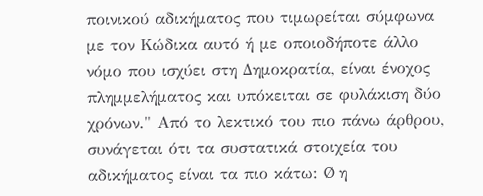ποινικού αδικήματος που τιμωρείται σύμφωνα με τον Κώδικα αυτό ή με οποιοδήποτε άλλο νόμο που ισχύει στη Δημοκρατία, είναι ένοχος πλημμελήματος και υπόκειται σε φυλάκιση δύο χρόνων." Από το λεκτικό του πιο πάνω άρθρου, συνάγεται ότι τα συστατικά στοιχεία του αδικήματος είναι τα πιο κάτω: Ø η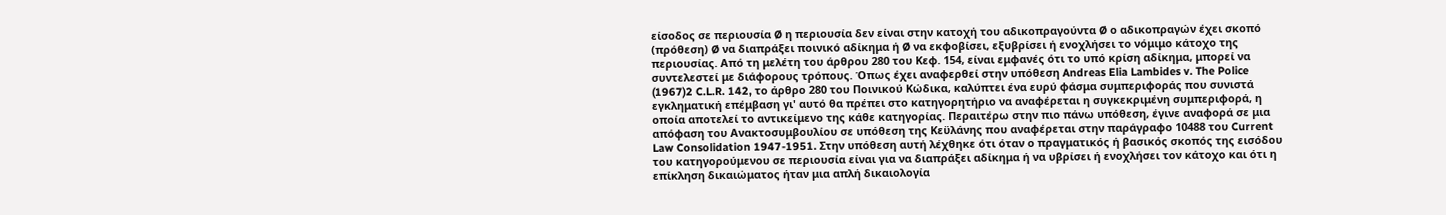είσοδος σε περιουσία Ø η περιουσία δεν είναι στην κατοχή του αδικοπραγούντα Ø ο αδικοπραγών έχει σκοπό (πρόθεση) Ø να διαπράξει ποινικό αδίκημα ή Ø να εκφοβίσει, εξυβρίσει ή ενοχλήσει το νόμιμο κάτοχο της περιουσίας. Από τη μελέτη του άρθρου 280 του Κεφ. 154, είναι εμφανές ότι το υπό κρίση αδίκημα, μπορεί να συντελεστεί με διάφορους τρόπους. Όπως έχει αναφερθεί στην υπόθεση Andreas Elia Lambides v. The Police
(1967)2 C.L.R. 142, το άρθρο 280 του Ποινικού Κώδικα, καλύπτει ένα ευρύ φάσμα συμπεριφοράς που συνιστά εγκληματική επέμβαση γι' αυτό θα πρέπει στο κατηγορητήριο να αναφέρεται η συγκεκριμένη συμπεριφορά, η οποία αποτελεί το αντικείμενο της κάθε κατηγορίας. Περαιτέρω στην πιο πάνω υπόθεση, έγινε αναφορά σε μια απόφαση του Ανακτοσυμβουλίου σε υπόθεση της Κεϋλάνης που αναφέρεται στην παράγραφο 10488 του Current Law Consolidation 1947-1951. Στην υπόθεση αυτή λέχθηκε ότι όταν ο πραγματικός ή βασικός σκοπός της εισόδου του κατηγορούμενου σε περιουσία είναι για να διαπράξει αδίκημα ή να υβρίσει ή ενοχλήσει τον κάτοχο και ότι η επίκληση δικαιώματος ήταν μια απλή δικαιολογία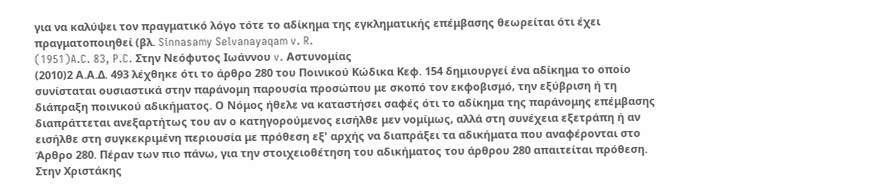για να καλύψει τον πραγματικό λόγο τότε το αδίκημα της εγκληματικής επέμβασης θεωρείται ότι έχει πραγματοποιηθεί (βλ. Sinnasamy Selvanayaqam v. R.
(1951)A.C. 83, P.C. Στην Νεόφυτος Ιωάννου v. Αστυνομίας
(2010)2 Α.Α.Δ. 493 λέχθηκε ότι το άρθρο 280 του Ποινικού Κώδικα Κεφ. 154 δημιουργεί ένα αδίκημα το οποίο συνίσταται ουσιαστικά στην παράνομη παρουσία προσώπου με σκοπό τον εκφοβισμό, την εξύβριση ή τη διάπραξη ποινικού αδικήματος. Ο Νόμος ήθελε να καταστήσει σαφές ότι το αδίκημα της παράνομης επέμβασης διαπράττεται ανεξαρτήτως του αν ο κατηγορούμενος εισήλθε μεν νομίμως, αλλά στη συνέχεια εξετράπη ή αν εισήλθε στη συγκεκριμένη περιουσία με πρόθεση εξ' αρχής να διαπράξει τα αδικήματα που αναφέρονται στο Άρθρο 280. Πέραν των πιο πάνω, για την στοιχειοθέτηση του αδικήματος του άρθρου 280 απαιτείται πρόθεση. Στην Χριστάκης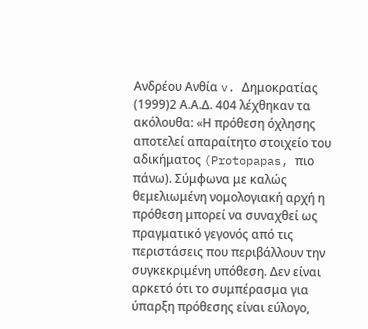Ανδρέου Ανθία v. Δημοκρατίας
(1999)2 Α.Α.Δ. 404 λέχθηκαν τα ακόλουθα: «Η πρόθεση όχλησης αποτελεί απαραίτητο στοιχείο του αδικήματος (Protopapas, πιο πάνω). Σύμφωνα με καλώς θεμελιωμένη νομολογιακή αρχή η πρόθεση μπορεί να συναχθεί ως πραγματικό γεγονός από τις περιστάσεις που περιβάλλουν την συγκεκριμένη υπόθεση. Δεν είναι αρκετό ότι το συμπέρασμα για ύπαρξη πρόθεσης είναι εύλογο,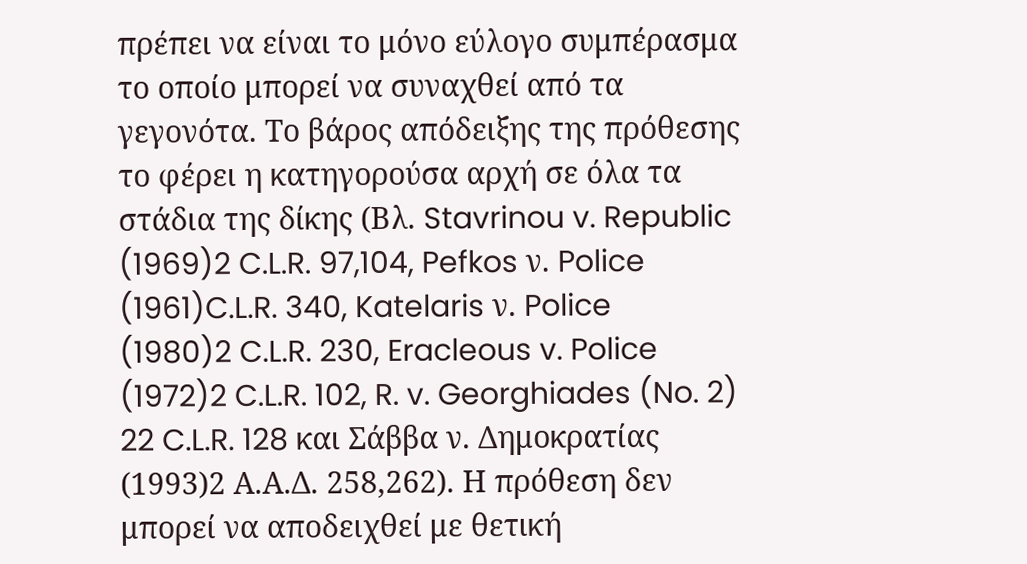πρέπει να είναι το μόνο εύλογο συμπέρασμα το οποίο μπορεί να συναχθεί από τα γεγονότα. Το βάρος απόδειξης της πρόθεσης το φέρει η κατηγορούσα αρχή σε όλα τα στάδια της δίκης (Βλ. Stavrinou v. Republic
(1969)2 C.L.R. 97,104, Pefkos ν. Police
(1961)C.L.R. 340, Katelaris ν. Police
(1980)2 C.L.R. 230, Eracleous v. Police
(1972)2 C.L.R. 102, R. v. Georghiades (No. 2) 22 C.L.R. 128 και Σάββα ν. Δημοκρατίας
(1993)2 Α.Α.Δ. 258,262). Η πρόθεση δεν μπορεί να αποδειχθεί με θετική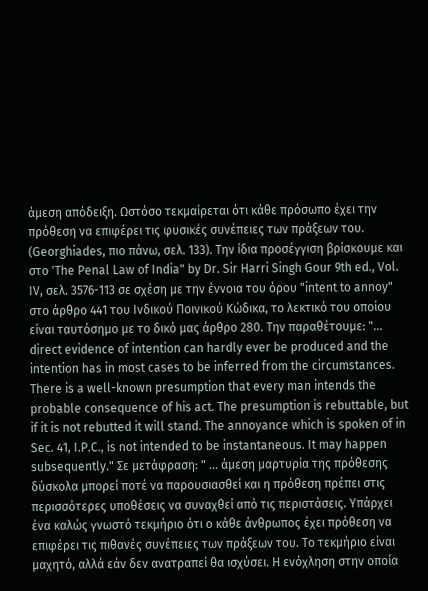άμεση απόδειξη. Ωστόσο τεκμαίρεται ότι κάθε πρόσωπο έχει την πρόθεση να επιφέρει τις φυσικές συνέπειες των πράξεων του. (Georghiades, πιο πάνω, σελ. 133). Την ίδια προσέγγιση βρίσκουμε και στο 'The Penal Law of India" by Dr. Sir Harri Singh Gour 9th ed., Vol. IV, σελ. 3576-113 σε σχέση με την έννοια του όρου "intent to annoy" στο άρθρο 441 του Ινδικού Ποινικού Κώδικα, το λεκτικό του οποίου είναι ταυτόσημο με το δικό μας άρθρο 280. Την παραθέτουμε: "... direct evidence of intention can hardly ever be produced and the intention has in most cases to be inferred from the circumstances. There is a well-known presumption that every man intends the probable consequence of his act. The presumption is rebuttable, but if it is not rebutted it will stand. The annoyance which is spoken of in Sec. 41, I.P.C., is not intended to be instantaneous. It may happen subsequently." Σε μετάφραση: " ... άμεση μαρτυρία της πρόθεσης δύσκολα μπορεί ποτέ να παρουσιασθεί και η πρόθεση πρέπει στις περισσότερες υποθέσεις να συναχθεί από τις περιστάσεις. Υπάρχει ένα καλώς γνωστό τεκμήριο ότι ο κάθε άνθρωπος έχει πρόθεση να επιφέρει τις πιθανές συνέπειες των πράξεων του. Το τεκμήριο είναι μαχητό, αλλά εάν δεν ανατραπεί θα ισχύσει. Η ενόχληση στην οποία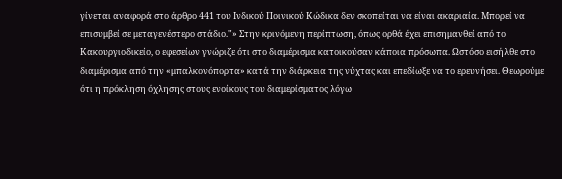γίνεται αναφορά στο άρθρο 441 του Ινδικού Ποινικού Κώδικα δεν σκοπείται να είναι ακαριαία. Μπορεί να επισυμβεί σε μεταγενέστερο στάδιο."» Στην κρινόμενη περίπτωση, όπως ορθά έχει επισημανθεί από το Κακουργιοδικείο, ο εφεσείων γνώριζε ότι στο διαμέρισμα κατοικούσαν κάποια πρόσωπα. Ωστόσο εισήλθε στο διαμέρισμα από την «μπαλκονόπορτα» κατά την διάρκεια της νύχτας και επεδίωξε να το ερευνήσει. Θεωρούμε ότι η πρόκληση όχλησης στους ενοίκους του διαμερίσματος λόγω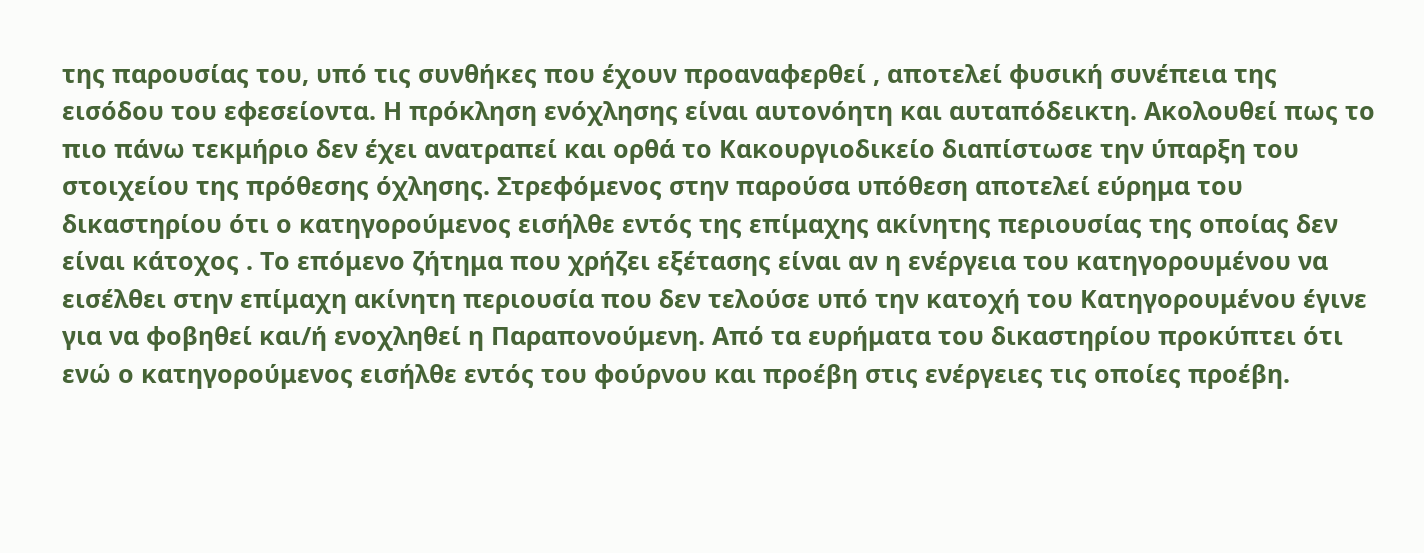της παρουσίας του, υπό τις συνθήκες που έχουν προαναφερθεί , αποτελεί φυσική συνέπεια της εισόδου του εφεσείοντα. Η πρόκληση ενόχλησης είναι αυτονόητη και αυταπόδεικτη. Ακολουθεί πως το πιο πάνω τεκμήριο δεν έχει ανατραπεί και ορθά το Κακουργιοδικείο διαπίστωσε την ύπαρξη του στοιχείου της πρόθεσης όχλησης. Στρεφόμενος στην παρούσα υπόθεση αποτελεί εύρημα του δικαστηρίου ότι ο κατηγορούμενος εισήλθε εντός της επίμαχης ακίνητης περιουσίας της οποίας δεν είναι κάτοχος . Το επόμενο ζήτημα που χρήζει εξέτασης είναι αν η ενέργεια του κατηγορουμένου να εισέλθει στην επίμαχη ακίνητη περιουσία που δεν τελούσε υπό την κατοχή του Κατηγορουμένου έγινε για να φοβηθεί και/ή ενοχληθεί η Παραπονούμενη. Από τα ευρήματα του δικαστηρίου προκύπτει ότι ενώ ο κατηγορούμενος εισήλθε εντός του φούρνου και προέβη στις ενέργειες τις οποίες προέβη.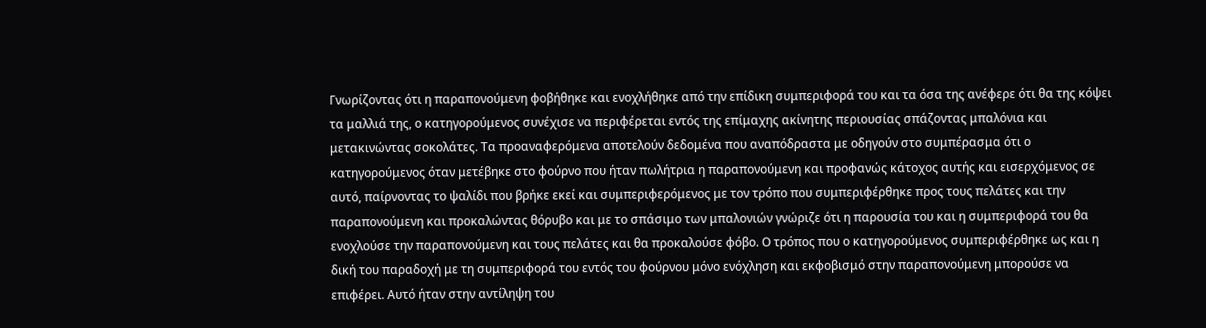Γνωρίζοντας ότι η παραπονούμενη φοβήθηκε και ενοχλήθηκε από την επίδικη συμπεριφορά του και τα όσα της ανέφερε ότι θα της κόψει τα μαλλιά της, ο κατηγορούμενος συνέχισε να περιφέρεται εντός της επίμαχης ακίνητης περιουσίας σπάζοντας μπαλόνια και μετακινώντας σοκολάτες. Τα προαναφερόμενα αποτελούν δεδομένα που αναπόδραστα με οδηγούν στο συμπέρασμα ότι ο κατηγορούμενος όταν μετέβηκε στο φούρνο που ήταν πωλήτρια η παραπονούμενη και προφανώς κάτοχος αυτής και εισερχόμενος σε αυτό, παίρνοντας το ψαλίδι που βρήκε εκεί και συμπεριφερόμενος με τον τρόπο που συμπεριφέρθηκε προς τους πελάτες και την παραπονούμενη και προκαλώντας θόρυβο και με το σπάσιμο των μπαλονιών γνώριζε ότι η παρουσία του και η συμπεριφορά του θα ενοχλούσε την παραπονούμενη και τους πελάτες και θα προκαλούσε φόβο. Ο τρόπος που ο κατηγορούμενος συμπεριφέρθηκε ως και η δική του παραδοχή με τη συμπεριφορά του εντός του φούρνου μόνο ενόχληση και εκφοβισμό στην παραπονούμενη μπορούσε να επιφέρει. Αυτό ήταν στην αντίληψη του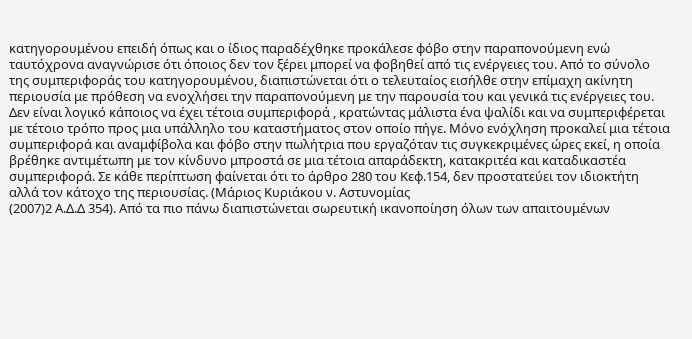κατηγορουμένου επειδή όπως και ο ίδιος παραδέχθηκε προκάλεσε φόβο στην παραπονούμενη ενώ ταυτόχρονα αναγνώρισε ότι όποιος δεν τον ξέρει μπορεί να φοβηθεί από τις ενέργειες του. Από το σύνολο της συμπεριφοράς του κατηγορουμένου, διαπιστώνεται ότι ο τελευταίος εισήλθε στην επίμαχη ακίνητη περιουσία με πρόθεση να ενοχλήσει την παραπονούμενη με την παρουσία του και γενικά τις ενέργειες του. Δεν είναι λογικό κάποιος να έχει τέτοια συμπεριφορά , κρατώντας μάλιστα ένα ψαλίδι και να συμπεριφέρεται με τέτοιο τρόπο προς μια υπάλληλο του καταστήματος στον οποίο πήγε. Μόνο ενόχληση προκαλεί μια τέτοια συμπεριφορά και αναμφίβολα και φόβο στην πωλήτρια που εργαζόταν τις συγκεκριμένες ώρες εκεί, η οποία βρέθηκε αντιμέτωπη με τον κίνδυνο μπροστά σε μια τέτοια απαράδεκτη, κατακριτέα και καταδικαστέα συμπεριφορά. Σε κάθε περίπτωση φαίνεται ότι το άρθρο 280 του Κεφ.154, δεν προστατεύει τον ιδιοκτήτη αλλά τον κάτοχο της περιουσίας. (Μάριος Κυριάκου ν. Αστυνομίας
(2007)2 Α.Δ.Δ 354). Από τα πιο πάνω διαπιστώνεται σωρευτική ικανοποίηση όλων των απαιτουμένων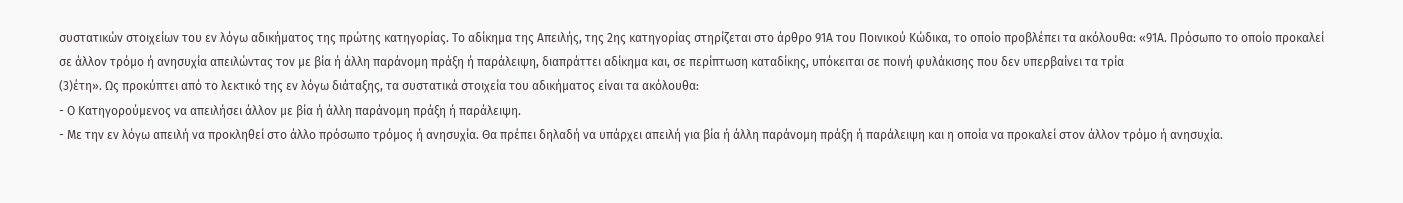συστατικών στοιχείων του εν λόγω αδικήματος της πρώτης κατηγορίας. Το αδίκημα της Απειλής, της 2ης κατηγορίας στηρίζεται στο άρθρο 91Α του Ποινικού Κώδικα, το οποίο προβλέπει τα ακόλουθα: «91Α. Πρόσωπο το οποίο προκαλεί σε άλλον τρόµο ή ανησυχία απειλώντας τον µε βία ή άλλη παράνοµη πράξη ή παράλειψη, διαπράττει αδίκηµα και, σε περίπτωση καταδίκης, υπόκειται σε ποινή φυλάκισης που δεν υπερβαίνει τα τρία
(3)έτη». Ως προκύπτει από το λεκτικό της εν λόγω διάταξης, τα συστατικά στοιχεία του αδικήματος είναι τα ακόλουθα:
- Ο Κατηγορούμενος να απειλήσει άλλον µε βία ή άλλη παράνομη πράξη ή παράλειψη.
- Με την εν λόγω απειλή να προκληθεί στο άλλο πρόσωπο τρόμος ή ανησυχία. Θα πρέπει δηλαδή να υπάρχει απειλή για βία ή άλλη παράνομη πράξη ή παράλειψη και η οποία να προκαλεί στον άλλον τρόμο ή ανησυχία.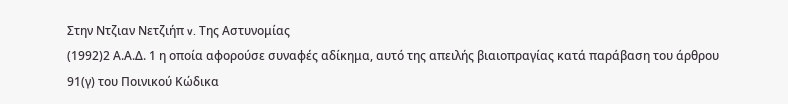Στην Ντζιαν Νετζιήπ v. Της Αστυνομίας
(1992)2 Α.Α.Δ. 1 η οποία αφορούσε συναφές αδίκημα, αυτό της απειλής βιαιοπραγίας κατά παράβαση του άρθρου 91(γ) του Ποινικού Κώδικα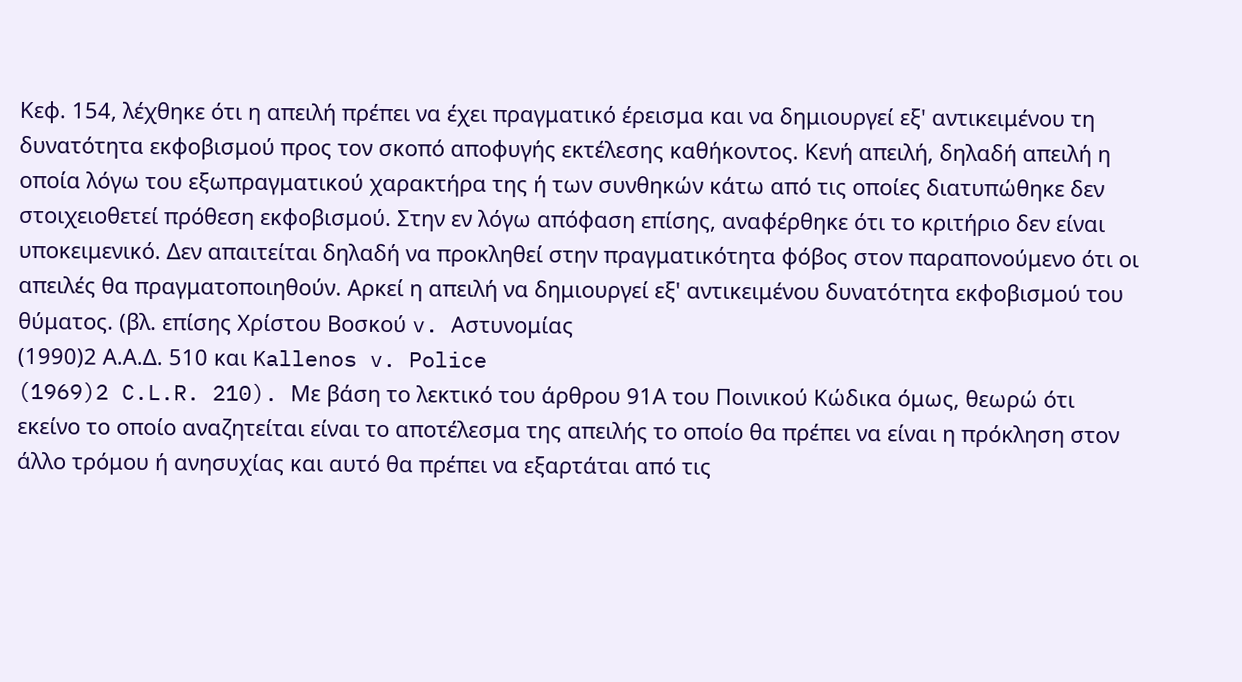Κεφ. 154, λέχθηκε ότι η απειλή πρέπει να έχει πραγματικό έρεισμα και να δημιουργεί εξ' αντικειμένου τη δυνατότητα εκφοβισμού προς τον σκοπό αποφυγής εκτέλεσης καθήκοντος. Κενή απειλή, δηλαδή απειλή η οποία λόγω του εξωπραγματικού χαρακτήρα της ή των συνθηκών κάτω από τις οποίες διατυπώθηκε δεν στοιχειοθετεί πρόθεση εκφοβισμού. Στην εν λόγω απόφαση επίσης, αναφέρθηκε ότι το κριτήριο δεν είναι υποκειμενικό. Δεν απαιτείται δηλαδή να προκληθεί στην πραγματικότητα φόβος στον παραπονούμενο ότι οι απειλές θα πραγματοποιηθούν. Αρκεί η απειλή να δημιουργεί εξ' αντικειμένου δυνατότητα εκφοβισμού του θύματος. (βλ. επίσης Χρίστου Βοσκού v. Αστυνομίας
(1990)2 Α.Α.Δ. 510 και Kallenos v. Police
(1969)2 C.L.R. 210). Mε βάση το λεκτικό του άρθρου 91Α του Ποινικού Κώδικα όμως, θεωρώ ότι εκείνο το οποίο αναζητείται είναι το αποτέλεσμα της απειλής το οποίο θα πρέπει να είναι η πρόκληση στον άλλο τρόμου ή ανησυχίας και αυτό θα πρέπει να εξαρτάται από τις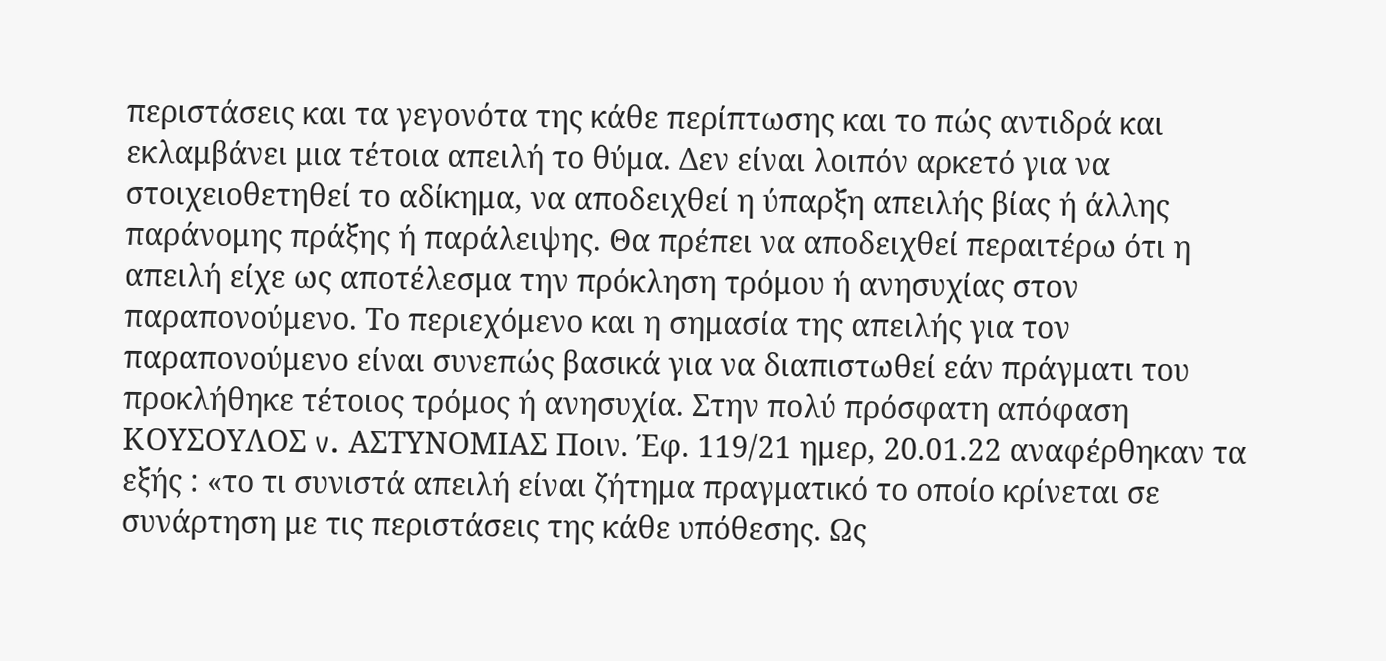περιστάσεις και τα γεγονότα της κάθε περίπτωσης και το πώς αντιδρά και εκλαμβάνει μια τέτοια απειλή το θύμα. Δεν είναι λοιπόν αρκετό για να στοιχειοθετηθεί το αδίκημα, να αποδειχθεί η ύπαρξη απειλής βίας ή άλλης παράνομης πράξης ή παράλειψης. Θα πρέπει να αποδειχθεί περαιτέρω ότι η απειλή είχε ως αποτέλεσμα την πρόκληση τρόμου ή ανησυχίας στον παραπονούμενο. Το περιεχόμενο και η σημασία της απειλής για τον παραπονούμενο είναι συνεπώς βασικά για να διαπιστωθεί εάν πράγματι του προκλήθηκε τέτοιος τρόμος ή ανησυχία. Στην πολύ πρόσφατη απόφαση ΚΟΥΣΟΥΛΟΣ v. ΑΣΤΥΝΟΜΙΑΣ Ποιν. Έφ. 119/21 ημερ, 20.01.22 αναφέρθηκαν τα εξής : «το τι συνιστά απειλή είναι ζήτημα πραγματικό το οποίο κρίνεται σε συνάρτηση με τις περιστάσεις της κάθε υπόθεσης. Ως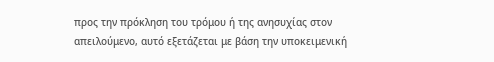προς την πρόκληση του τρόμου ή της ανησυχίας στον απειλούμενο, αυτό εξετάζεται με βάση την υποκειμενική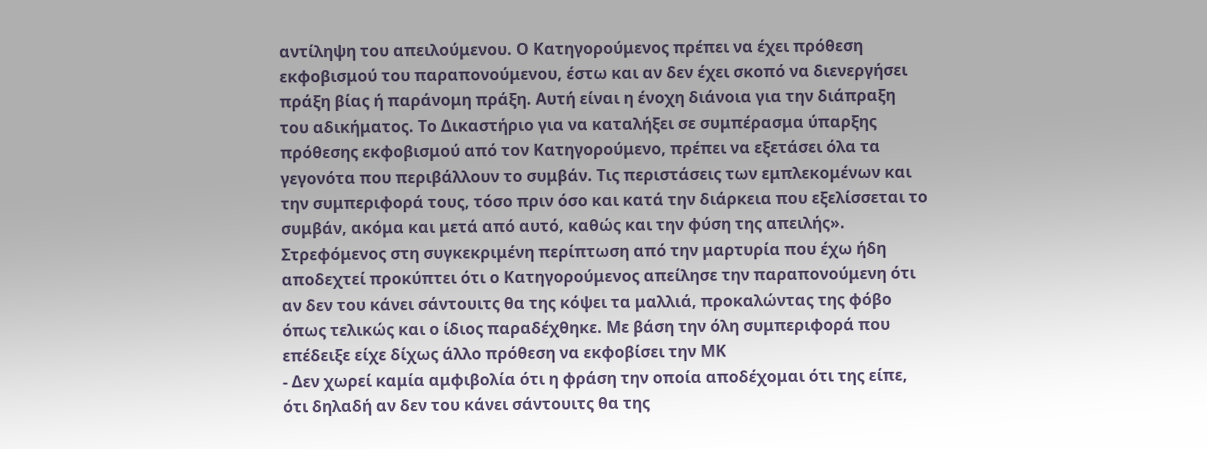αντίληψη του απειλούμενου. Ο Κατηγορούμενος πρέπει να έχει πρόθεση εκφοβισμού του παραπονούμενου, έστω και αν δεν έχει σκοπό να διενεργήσει πράξη βίας ή παράνομη πράξη. Αυτή είναι η ένοχη διάνοια για την διάπραξη του αδικήματος. Το Δικαστήριο για να καταλήξει σε συμπέρασμα ύπαρξης πρόθεσης εκφοβισμού από τον Κατηγορούμενο, πρέπει να εξετάσει όλα τα γεγονότα που περιβάλλουν το συμβάν. Τις περιστάσεις των εμπλεκομένων και την συμπεριφορά τους, τόσο πριν όσο και κατά την διάρκεια που εξελίσσεται το συμβάν, ακόμα και μετά από αυτό, καθώς και την φύση της απειλής». Στρεφόμενος στη συγκεκριμένη περίπτωση από την μαρτυρία που έχω ήδη αποδεχτεί προκύπτει ότι ο Κατηγορούμενος απείλησε την παραπονούμενη ότι αν δεν του κάνει σάντουιτς θα της κόψει τα μαλλιά, προκαλώντας της φόβο όπως τελικώς και ο ίδιος παραδέχθηκε. Με βάση την όλη συμπεριφορά που επέδειξε είχε δίχως άλλο πρόθεση να εκφοβίσει την ΜΚ
- Δεν χωρεί καμία αμφιβολία ότι η φράση την οποία αποδέχομαι ότι της είπε, ότι δηλαδή αν δεν του κάνει σάντουιτς θα της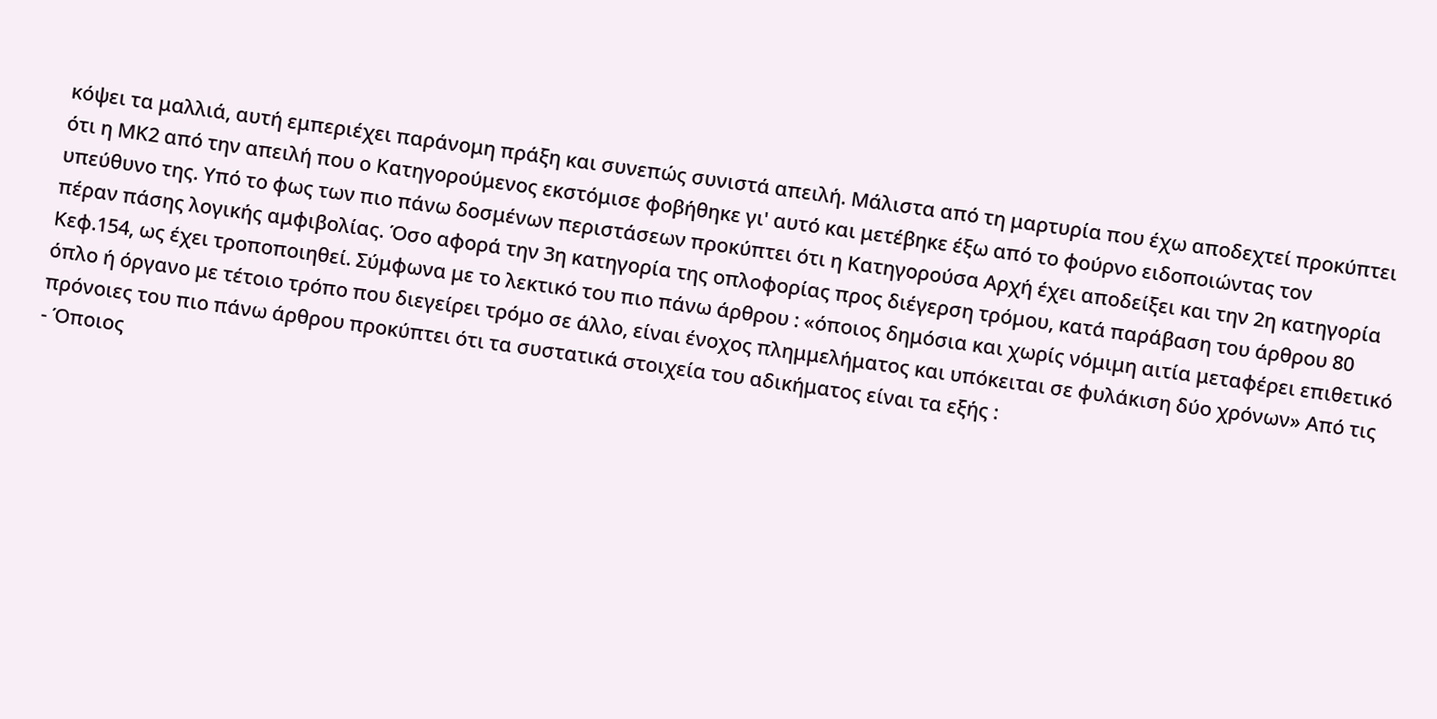κόψει τα μαλλιά, αυτή εμπεριέχει παράνομη πράξη και συνεπώς συνιστά απειλή. Μάλιστα από τη μαρτυρία που έχω αποδεχτεί προκύπτει ότι η ΜΚ2 από την απειλή που ο Κατηγορούμενος εκστόμισε φοβήθηκε γι' αυτό και μετέβηκε έξω από το φούρνο ειδοποιώντας τον υπεύθυνο της. Υπό το φως των πιο πάνω δοσμένων περιστάσεων προκύπτει ότι η Κατηγορούσα Αρχή έχει αποδείξει και την 2η κατηγορία πέραν πάσης λογικής αμφιβολίας. Όσο αφορά την 3η κατηγορία της οπλοφορίας προς διέγερση τρόμου, κατά παράβαση του άρθρου 80 Κεφ.154, ως έχει τροποποιηθεί. Σύμφωνα με το λεκτικό του πιο πάνω άρθρου : «όποιος δημόσια και χωρίς νόμιμη αιτία μεταφέρει επιθετικό όπλο ή όργανο με τέτοιο τρόπο που διεγείρει τρόμο σε άλλο, είναι ένοχος πλημμελήματος και υπόκειται σε φυλάκιση δύο χρόνων» Από τις πρόνοιες του πιο πάνω άρθρου προκύπτει ότι τα συστατικά στοιχεία του αδικήματος είναι τα εξής :
- Όποιος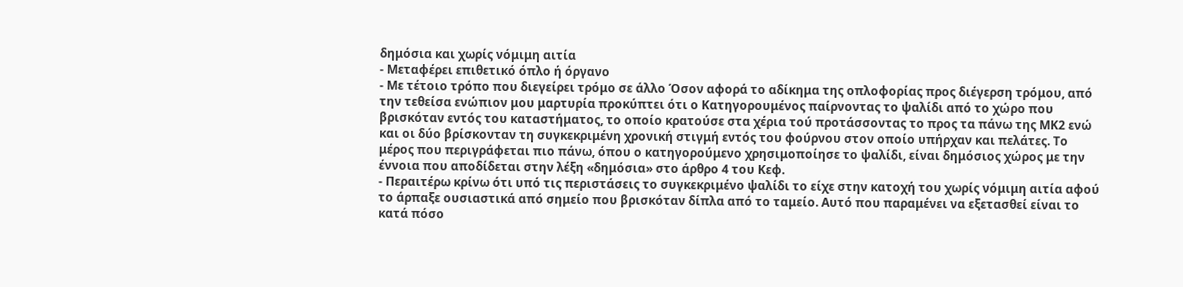δημόσια και χωρίς νόμιμη αιτία
- Μεταφέρει επιθετικό όπλο ή όργανο
- Με τέτοιο τρόπο που διεγείρει τρόμο σε άλλο Όσον αφορά το αδίκημα της οπλοφορίας προς διέγερση τρόμου, από την τεθείσα ενώπιον μου μαρτυρία προκύπτει ότι ο Κατηγορουμένος παίρνοντας το ψαλίδι από το χώρο που βρισκόταν εντός του καταστήματος, το οποίο κρατούσε στα χέρια τού προτάσσοντας το προς τα πάνω της ΜΚ2 ενώ και οι δύο βρίσκονταν τη συγκεκριμένη χρονική στιγμή εντός του φούρνου στον οποίο υπήρχαν και πελάτες. Το μέρος που περιγράφεται πιο πάνω, όπου ο κατηγορούμενο χρησιμοποίησε το ψαλίδι, είναι δημόσιος χώρος με την έννοια που αποδίδεται στην λέξη «δημόσια» στο άρθρο 4 του Κεφ.
- Περαιτέρω κρίνω ότι υπό τις περιστάσεις το συγκεκριμένο ψαλίδι το είχε στην κατοχή του χωρίς νόμιμη αιτία αφού το άρπαξε ουσιαστικά από σημείο που βρισκόταν δίπλα από το ταμείο. Αυτό που παραμένει να εξετασθεί είναι το κατά πόσο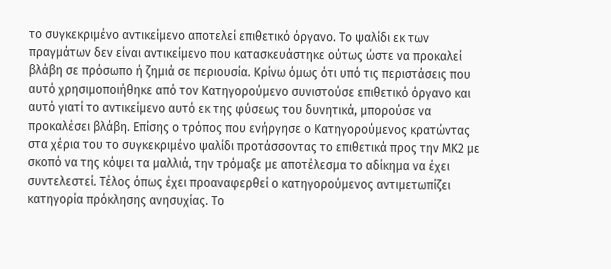το συγκεκριμένο αντικείμενο αποτελεί επιθετικό όργανο. Το ψαλίδι εκ των πραγμάτων δεν είναι αντικείμενο που κατασκευάστηκε ούτως ώστε να προκαλεί βλάβη σε πρόσωπο ή ζημιά σε περιουσία. Κρίνω όμως ότι υπό τις περιστάσεις που αυτό χρησιμοποιήθηκε από τον Κατηγορούμενο συνιστούσε επιθετικό όργανο και αυτό γιατί το αντικείμενο αυτό εκ της φύσεως του δυνητικά, μπορούσε να προκαλέσει βλάβη. Επίσης ο τρόπος που ενήργησε ο Κατηγορούμενος κρατώντας στα χέρια του το συγκεκριμένο ψαλίδι προτάσσοντας το επιθετικά προς την ΜΚ2 με σκοπό να της κόψει τα μαλλιά, την τρόμαξε με αποτέλεσμα το αδίκημα να έχει συντελεστεί. Τέλος όπως έχει προαναφερθεί ο κατηγορούμενος αντιμετωπίζει κατηγορία πρόκλησης ανησυχίας. Το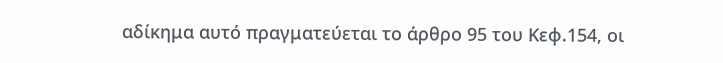αδίκημα αυτό πραγματεύεται το άρθρο 95 του Κεφ.154, οι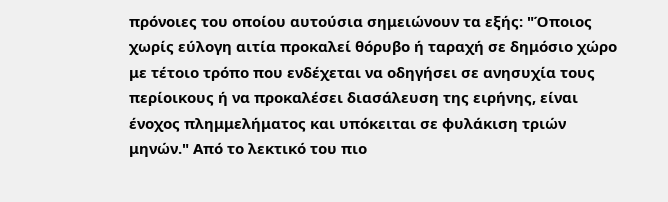πρόνοιες του οποίου αυτούσια σημειώνουν τα εξής: "Όποιος χωρίς εύλογη αιτία προκαλεί θόρυβο ή ταραχή σε δημόσιο χώρο με τέτοιο τρόπο που ενδέχεται να οδηγήσει σε ανησυχία τους περίοικους ή να προκαλέσει διασάλευση της ειρήνης, είναι ένοχος πλημμελήματος και υπόκειται σε φυλάκιση τριών μηνών." Από το λεκτικό του πιο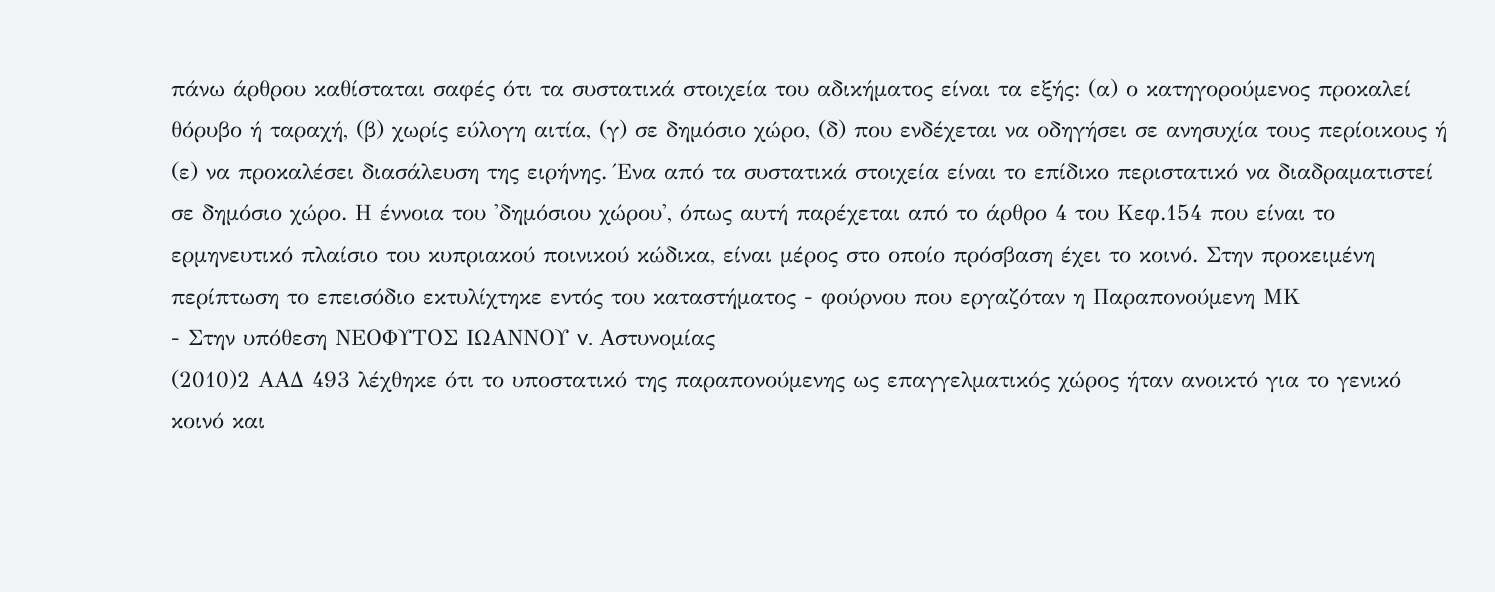πάνω άρθρου καθίσταται σαφές ότι τα συστατικά στοιχεία του αδικήματος είναι τα εξής: (α) ο κατηγορούμενος προκαλεί θόρυβο ή ταραχή, (β) χωρίς εύλογη αιτία, (γ) σε δημόσιο χώρο, (δ) που ενδέχεται να οδηγήσει σε ανησυχία τους περίοικους ή (ε) να προκαλέσει διασάλευση της ειρήνης. Ένα από τα συστατικά στοιχεία είναι το επίδικο περιστατικό να διαδραματιστεί σε δημόσιο χώρο. Η έννοια του 'δημόσιου χώρου', όπως αυτή παρέχεται από το άρθρο 4 του Κεφ.154 που είναι το ερμηνευτικό πλαίσιο του κυπριακού ποινικού κώδικα, είναι μέρος στο οποίο πρόσβαση έχει το κοινό. Στην προκειμένη περίπτωση το επεισόδιο εκτυλίχτηκε εντός του καταστήματος - φούρνου που εργαζόταν η Παραπονούμενη ΜΚ
- Στην υπόθεση ΝΕΟΦΥΤΟΣ ΙΩΑΝΝΟΥ v. Αστυνομίας
(2010)2 ΑΑΔ 493 λέχθηκε ότι το υποστατικό της παραπονούμενης ως επαγγελματικός χώρος ήταν ανοικτό για το γενικό κοινό και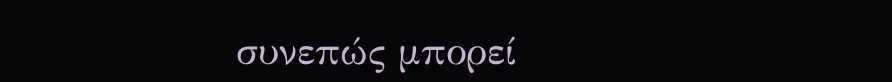συνεπώς μπορεί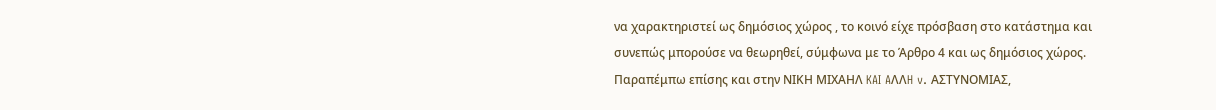να χαρακτηριστεί ως δημόσιος χώρος , το κοινό είχε πρόσβαση στο κατάστημα και συνεπώς μπορούσε να θεωρηθεί, σύμφωνα με το Άρθρο 4 και ως δημόσιος χώρος. Παραπέμπω επίσης και στην ΝΙΚΗ ΜΙΧΑΗΛ KAI AΛΛH v. ΑΣΤΥΝΟΜΙΑΣ,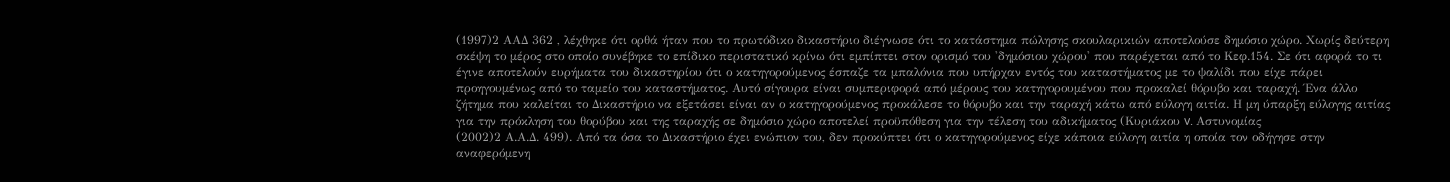(1997)2 ΑΑΔ 362 , λέχθηκε ότι ορθά ήταν που το πρωτόδικο δικαστήριο διέγνωσε ότι το κατάστημα πώλησης σκουλαρικιών αποτελούσε δημόσιο χώρο. Χωρίς δεύτερη σκέψη το μέρος στο οποίο συνέβηκε το επίδικο περιστατικό κρίνω ότι εμπίπτει στον ορισμό του 'δημόσιου χώρου' που παρέχεται από το Κεφ.154. Σε ότι αφορά το τι έγινε αποτελούν ευρήματα του δικαστηρίου ότι ο κατηγορούμενος έσπαζε τα μπαλόνια που υπήρχαν εντός του καταστήματος με το ψαλίδι που είχε πάρει προηγουμένως από το ταμείο του καταστήματος. Αυτό σίγουρα είναι συμπεριφορά από μέρους του κατηγορουμένου που προκαλεί θόρυβο και ταραχή. Ένα άλλο ζήτημα που καλείται το Δικαστήριο να εξετάσει είναι αν ο κατηγορούμενος προκάλεσε το θόρυβο και την ταραχή κάτω από εύλογη αιτία. Η μη ύπαρξη εύλογης αιτίας για την πρόκληση του θορύβου και της ταραχής σε δημόσιο χώρο αποτελεί προϋπόθεση για την τέλεση του αδικήματος (Κυριάκου v. Αστυνομίας
(2002)2 Α.Α.Δ. 499). Από τα όσα το Δικαστήριο έχει ενώπιον του, δεν προκύπτει ότι ο κατηγορούμενος είχε κάποια εύλογη αιτία η οποία τον οδήγησε στην αναφερόμενη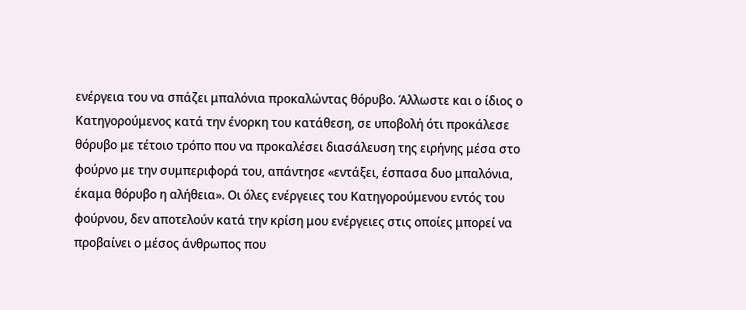ενέργεια του να σπάζει μπαλόνια προκαλώντας θόρυβο. Άλλωστε και ο ίδιος ο Κατηγορούμενος κατά την ένορκη του κατάθεση, σε υποβολή ότι προκάλεσε θόρυβο με τέτοιο τρόπο που να προκαλέσει διασάλευση της ειρήνης μέσα στο φούρνο με την συμπεριφορά του, απάντησε «εντάξει, έσπασα δυο μπαλόνια, έκαμα θόρυβο η αλήθεια». Οι όλες ενέργειες του Κατηγορούμενου εντός του φούρνου, δεν αποτελούν κατά την κρίση μου ενέργειες στις οποίες μπορεί να προβαίνει ο μέσος άνθρωπος που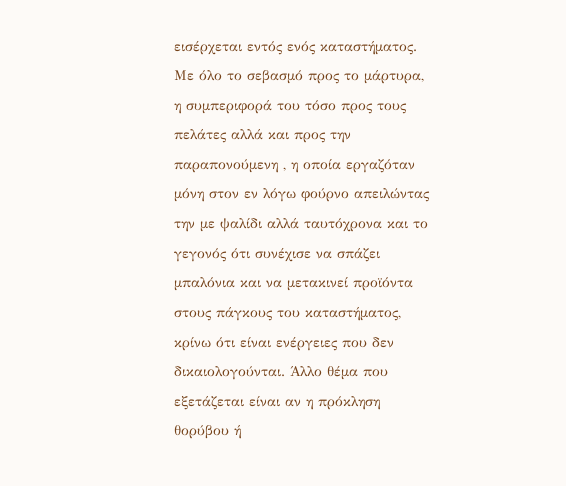εισέρχεται εντός ενός καταστήματος. Με όλο το σεβασμό προς το μάρτυρα, η συμπεριφορά του τόσο προς τους πελάτες αλλά και προς την παραπονούμενη , η οποία εργαζόταν μόνη στον εν λόγω φούρνο απειλώντας την με ψαλίδι αλλά ταυτόχρονα και το γεγονός ότι συνέχισε να σπάζει μπαλόνια και να μετακινεί προϊόντα στους πάγκους του καταστήματος, κρίνω ότι είναι ενέργειες που δεν δικαιολογούνται. Άλλο θέμα που εξετάζεται είναι αν η πρόκληση θορύβου ή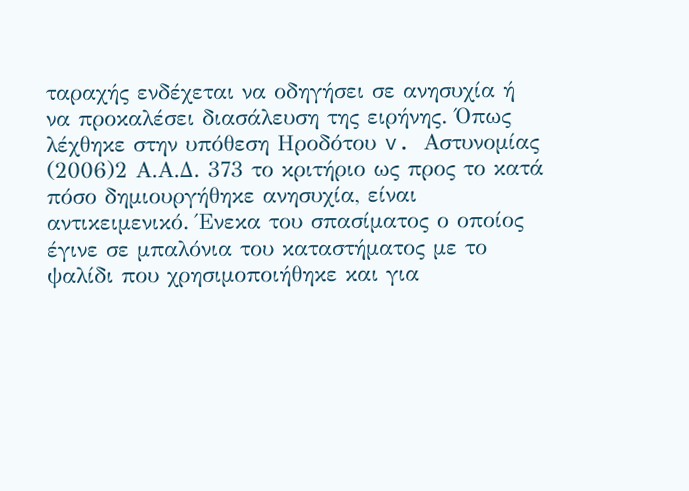ταραχής ενδέχεται να οδηγήσει σε ανησυχία ή να προκαλέσει διασάλευση της ειρήνης. Όπως λέχθηκε στην υπόθεση Hροδότου v. Αστυνομίας
(2006)2 Α.Α.Δ. 373 το κριτήριο ως προς το κατά πόσο δημιουργήθηκε ανησυχία, είναι αντικειμενικό. Ένεκα του σπασίματος ο οποίος έγινε σε μπαλόνια του καταστήματος με το ψαλίδι που χρησιμοποιήθηκε και για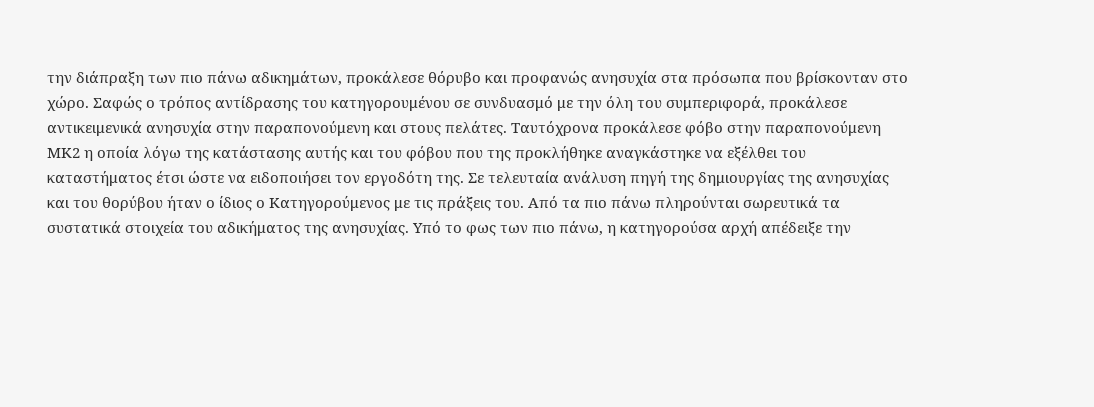την διάπραξη των πιο πάνω αδικημάτων, προκάλεσε θόρυβο και προφανώς ανησυχία στα πρόσωπα που βρίσκονταν στο χώρο. Σαφώς ο τρόπος αντίδρασης του κατηγορουμένου σε συνδυασμό με την όλη του συμπεριφορά, προκάλεσε αντικειμενικά ανησυχία στην παραπονούμενη και στους πελάτες. Ταυτόχρονα προκάλεσε φόβο στην παραπονούμενη ΜΚ2 η οποία λόγω της κατάστασης αυτής και του φόβου που της προκλήθηκε αναγκάστηκε να εξέλθει του καταστήματος έτσι ώστε να ειδοποιήσει τον εργοδότη της. Σε τελευταία ανάλυση πηγή της δημιουργίας της ανησυχίας και του θορύβου ήταν ο ίδιος ο Κατηγορούμενος με τις πράξεις του. Από τα πιο πάνω πληρούνται σωρευτικά τα συστατικά στοιχεία του αδικήματος της ανησυχίας. Υπό το φως των πιο πάνω, η κατηγορούσα αρχή απέδειξε την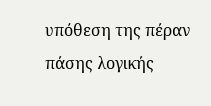υπόθεση της πέραν πάσης λογικής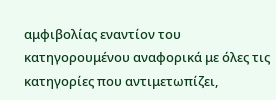αμφιβολίας εναντίον του κατηγορουμένου αναφορικά με όλες τις κατηγορίες που αντιμετωπίζει,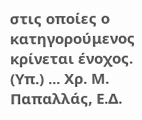στις οποίες ο κατηγορούμενος κρίνεται ένοχος. (Υπ.) ... Χρ. Μ. Παπαλλάς, Ε.Δ.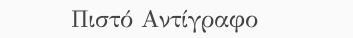Πιστό Αντίγραφο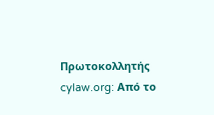Πρωτοκολλητής cylaw.org: Από το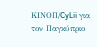ΚΙΝOΠ/CyLii για τον Παγκύπριο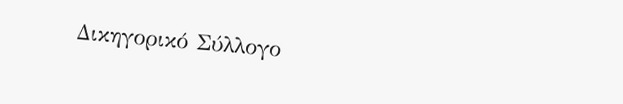Δικηγορικό Σύλλογο